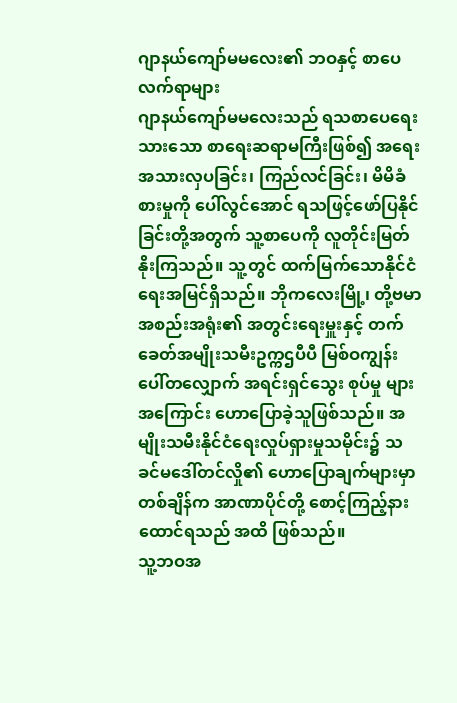ဂျာနယ်ကျော်မမလေး၏ ဘဝနှင့် စာပေလက်ရာများ
ဂျာနယ်ကျော်မမလေးသည် ရသစာပေရေးသားသော စာရေးဆရာမကြီးဖြစ်၍ အရေးအသားလှပခြင်း၊ ကြည်လင်ခြင်း၊ မိမိခံစားမှုကို ပေါ်လွင်အောင် ရသဖြင့်ဖော်ပြနိုင်ခြင်းတို့အတွက် သူ့စာပေကို လူတိုင်းမြတ်နိုးကြသည်။ သူ့တွင် ထက်မြက်သောနိုင်ငံရေးအမြင်ရှိသည်။ ဘိုကလေးမြို့၊ တို့ဗမာအစည်းအရုံး၏ အတွင်းရေးမှူးနှင့် တက်ခေတ်အမျိုးသမီးဥက္ကဌပီပီ မြစ်ဝကျွန်းပေါ်တလျှောက် အရင်းရှင်သွေး စုပ်မှု များအကြောင်း ဟောပြောခဲ့သူဖြစ်သည်။ အမျိုးသမီးနိုင်ငံရေးလှုပ်ရှားမှုသမိုင်း၌ သခင်မဒေါ်တင်လှို၏ ဟောပြောချက်များမှာ တစ်ချိန်က အာဏာပိုင်တို့ စောင့်ကြည့်နားထောင်ရသည် အထိ ဖြစ်သည်။
သူ့ဘဝအ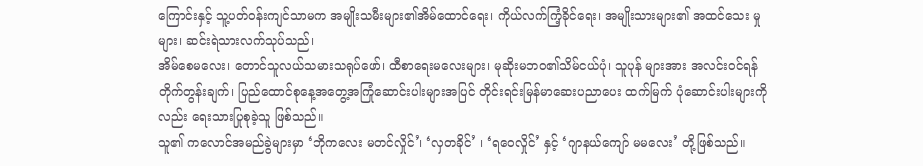ကြောင်းနှင့် သူ့ပတ်ဝန်းကျင်သာမက အမျိုးသမီးများ၏အိမ်ထောင်ရေး၊ ကိုယ်လက်ကြံ့ခိုင်ရေး၊ အမျိုးသားများ၏ အထင်သေး မှုများ၊ ဆင်းရဲသားလက်သုပ်သည်၊
အိမ်စေမလေး၊ တောင်သူလယ်သမားသရုပ်ဖော်၊ ထီစာရေးမလေးများ၊ မုဆိုးမဘဝ၏သိမ်ငယ်ပုံ၊ သူပုန် များအား အလင်းဝင်ရန်တိုက်တွန်းချက်၊ ပြည်ထောင်စုနေ့အတွေ့အကြုံဆောင်းပါးများအပြင် တိုင်းရင်းမြန်မာဆေးပညာပေး ထက်မြက် ပုံဆောင်းပါးများကိုလည်း ရေးသားပြုစုခဲ့သူ ဖြစ်သည်။
သူ၏ ကလောင်အမည်ခွဲများမှာ ‘ဘိုကလေး မတင်လှိုင်’၊ ‘လှတခိုင်’ ၊ ‘ရဝေလှိုင်’ နှင့် ‘ဂျာနယ်ကျော် မမလေး’ တို့ဖြစ်သည်။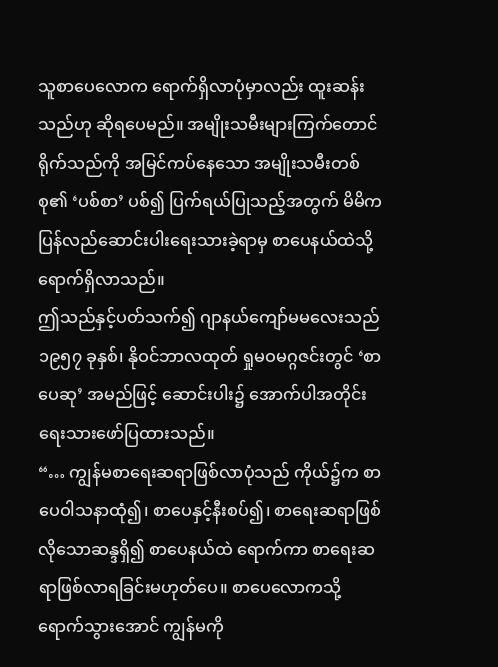သူစာပေလောက ရောက်ရှိလာပုံမှာလည်း ထူးဆန်းသည်ဟု ဆိုရပေမည်။ အမျိုးသမီးများကြက်တောင်ရိုက်သည်ကို အမြင်ကပ်နေသော အမျိုးသမီးတစ်စု၏ ‘ပစ်စာ’ ပစ်၍ ပြက်ရယ်ပြုသည့်အတွက် မိမိကပြန်လည်ဆောင်းပါးရေးသားခဲ့ရာမှ စာပေနယ်ထဲသို့ရောက်ရှိလာသည်။
ဤသည်နှင့်ပတ်သက်၍ ဂျာနယ်ကျော်မမလေးသည် ၁၉၅၇ ခုနှစ်၊ နိုဝင်ဘာလထုတ် ရှုမဝမဂ္ဂဇင်းတွင် ‘စာပေဆု’ အမည်ဖြင့် ဆောင်းပါး၌ အောက်ပါအတိုင်း ရေးသားဖော်ပြထားသည်။
“… ကျွန်မစာရေးဆရာဖြစ်လာပုံသည် ကိုယ်၌က စာပေဝါသနာထုံ၍၊ စာပေနှင့်နီးစပ်၍၊ စာရေးဆရာဖြစ်လိုသောဆန္ဒရှိ၍ စာပေနယ်ထဲ ရောက်ကာ စာရေးဆရာဖြစ်လာရခြင်းမဟုတ်ပေ။ စာပေလောကသို့ရောက်သွားအောင် ကျွန်မကို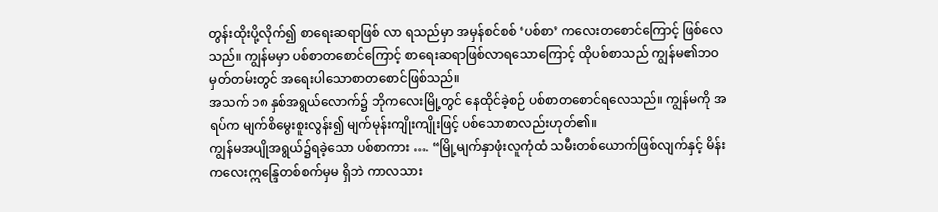တွန်းထိုးပို့လိုက်၍ စာရေးဆရာဖြစ် လာ ရသည်မှာ အမှန်စင်စစ် ‘ပစ်စာ’ ကလေးတစောင်ကြောင့် ဖြစ်လေသည်။ ကျွန်မမှာ ပစ်စာတစောင်ကြောင့် စာရေးဆရာဖြစ်လာရသောကြောင့် ထိုပစ်စာသည် ကျွန်မ၏ဘဝမှတ်တမ်းတွင် အရေးပါသောစာတစောင်ဖြစ်သည်။
အသက် ၁၈ နှစ်အရွယ်လောက်၌ ဘိုကလေးမြို့တွင် နေထိုင်ခဲ့စဉ် ပစ်စာတစောင်ရလေသည်။ ကျွန်မကို အရပ်က မျက်စိမွေးစူးလွန်း၍ မျက်မုန်းကျိုးကျိုးဖြင့် ပစ်သောစာလည်းဟုတ်၏။
ကျွန်မအပျိုအရွယ်၌ရခဲ့သော ပစ်စာကား …. “မြို့မျက်နှာဖုံးလူကုံထံ သမီးတစ်ယောက်ဖြစ်လျက်နှင့် မိန်းကလေးဣန္ဒြေတစ်စက်မှမ ရှိဘဲ ကာလသား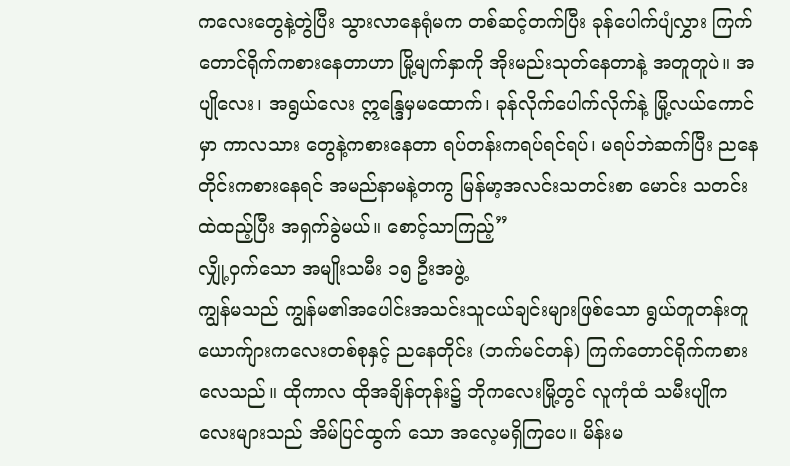ကလေးတွေနဲ့တွဲပြီး သွားလာနေရုံမက တစ်ဆင့်တက်ပြီး ခုန်ပေါက်ပျံလွှား ကြက်တောင်ရိုက်ကစားနေတာဟာ မြို့မျက်နှာကို အိုးမည်းသုတ်နေတာနဲ့ အတူတူပဲ။ အပျိုလေး၊ အရွယ်လေး ဣန္ဒြေမှမထောက်၊ ခုန်လိုက်ပေါက်လိုက်နဲ့ မြို့လယ်ကောင်မှာ ကာလသား တွေနဲ့ကစားနေတာ ရပ်တန်းကရပ်ရင်ရပ်၊ မရပ်ဘဲဆက်ပြီး ညနေတိုင်းကစားနေရင် အမည်နာမနဲ့တကွ မြန်မာ့အလင်းသတင်းစာ မောင်း သတင်းထဲထည့်ပြီး အရှက်ခွဲမယ်။ စောင့်သာကြည့်”
လျှို့ဝှက်သော အမျိုးသမီး ၁၅ ဦးအဖွဲ့
ကျွန်မသည် ကျွန်မ၏အပေါင်းအသင်းသူငယ်ချင်းများဖြစ်သော ရွယ်တူတန်းတူ ယောက်ျားကလေးတစ်စုနှင့် ညနေတိုင်း (ဘက်မင်တန်) ကြက်တောင်ရိုက်ကစားလေသည်။ ထိုကာလ ထိုအချိန်တုန်း၌ ဘိုကလေးမြို့တွင် လူကုံထံ သမီးပျိုကလေးများသည် အိမ်ပြင်ထွက် သော အလေ့မရှိကြပေ။ မိန်းမ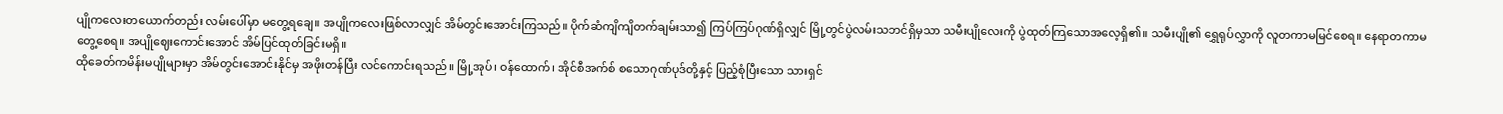ပျိုကလေးတယောက်တည်း လမ်းပေါ်မှာ မတွေ့ရချေ။ အပျိုကလေးဖြစ်လာလျှင် အိမ်တွင်းအောင်းကြသည်။ ပိုက်ဆံကျိကျိတက်ချမ်းသာ၍ ကြပ်ကြပ်ဂုဏ်ရှိလျှင် မြို့တွင်ပွဲလမ်းသဘင်ရှိမှသာ သမီးပျိုလေးကို ပွဲထုတ်ကြသောအလေ့ရှိ၏။ သမီးပျို၏ ရွှေရုပ်လွှာကို လူတကာမမြင်စေရ။ နေရာတကာမတွေ့စေရ။ အပျိုဈေးကောင်းအောင် အိမ်ပြင်ထုတ်ခြင်းမရှိ။
ထိုခေတ်ကမိန်းမပျိုများမှာ အိမ်တွင်းအောင်းနိုင်မှ အဖိုးတန်ပြီး လင်ကောင်းရသည်။ မြို့အုပ်၊ ဝန်ထောက်၊ အိုင်စီအက်စ် စသောဂုဏ်ပုဒ်တို့နှင့် ပြည့်စုံပြီးသော သားရှင်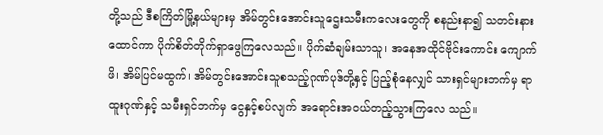တို့သည် ဒီစကြိတ်မြို့နယ်များမှ အိမ်တွင်းအောင်းသူဌေးသမီးကလေးတွေကို စနည်းနာ၍ သတင်းနား ထောင်ကာ ပိုက်စိတ်တိုက်ရှာဖွေကြလေသည်။ ပိုက်ဆံချမ်းသာသူ၊ အနေအထိုင်ဗိုင်းကောင်း ကျောက်ဖိ၊ အိမ်ပြင်မထွက်၊ အိမ်တွင်းအောင်းသူစသည့်ဂုဏ်ပုဒ်တို့နှင့် ပြည့်စုံနေလျှင် သားရှင်များဘက်မှ ရာထူးဂုဏ်နှင့် သမီးရှင်ဘက်မှ ငွေနှင့်စပ်လျက် အရောင်းအဝယ်တည့်သွားကြလေ သည်။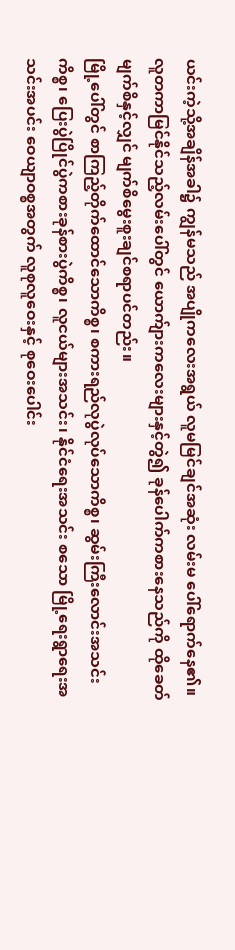ယင်းကဲ့သို့အချိန်အခါ၌ ကျွန်မသည် အပျိုကလေးအရွယ် လူမမြင်ချင်အဆုံး လမ်းမ ပေါ်ရောက်နေ၏။ လူတကာမြင်နိုင်သည့်လမ်းပေါ်တွင် ယောက်ျားကလေးများနှင့်တွဲ၍ ခုန်ပေါက်ကစားနေသည်ကို ထိုခေတ်မျက်စိနှင့်လျှင် မျက်စိမွေးစူးချင်စရာပင်တည်း။
မြို့ပေါ်တွင် စာကြည့်တိုက်ထောင်သောကိစ္စ၊ စကားရည်လုပွဲလုပ်သောကိစ္စ၊ ဆွမ်းကြီးလောင်းအသင်းကိစ္စ၊ ပြေးပွဲပြိုင်ပွဲကစားခုန်စားပွဲကိစ္စ၊ လူငယ်များအသင်း၊ နိုင်ငံရေးအသင်း စသော မြို့ရေးရွာရေးအသင်းအပင်း ဝေယျာဝစ္စအတွက် လူစုလူဝေးနှင့် စုဝေးပေါင်း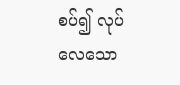စပ်၍ လုပ် လေသော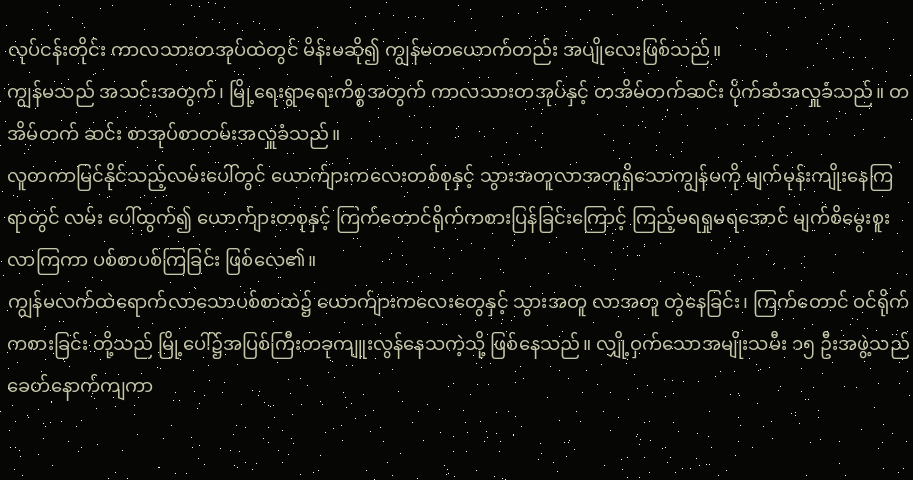လုပ်ငန်းတိုင်း ကာလသားတအုပ်ထဲတွင် မိန်းမဆို၍ ကျွန်မတယောက်တည်း အပျိုလေးဖြစ်သည်။
ကျွန်မသည် အသင်းအတွက်၊ မြို့ရေးရွာရေးကိစ္စအတွက် ကာလသားတအုပ်နှင့် တအိမ်တက်ဆင်း ပိုက်ဆံအလှူခံသည်။ တအိမ်တက် ဆင်း စာအုပ်စာတမ်းအလှူခံသည်။
လူတကာမြင်နိုင်သည့်လမ်းပေါ်တွင် ယောက်ျားကလေးတစ်စုနှင့် သွားအတူလာအတူရှိသောကျွန်မကို မျက်မုန်းကျိုးနေကြရာတွင် လမ်း ပေါ်ထွက်၍ ယောက်ျားတစုနှင့် ကြက်တောင်ရိုက်ကစားပြန်ခြင်းကြောင့် ကြည့်မရရှုမရအောင် မျက်စိမွေးစူးလာကြကာ ပစ်စာပစ်ကြခြင်း ဖြစ်လေ၏။
ကျွန်မလက်ထဲရောက်လာသောပစ်စာထဲ၌ ယောက်ျားကလေးတွေနှင့် သွားအတူ လာအတူ တွဲနေခြင်း၊ ကြက်တောင် ဝင်ရိုက်ကစားခြင်း တို့သည် မြို့ပေါ်၌အပြစ်ကြီးတခုကျူးလွန်နေသကဲ့သို့ ဖြစ်နေသည်။ လျှို့ဝှက်သောအမျိုးသမီး ၁၅ ဦးအဖွဲ့သည် ခေတ်နောက်ကျကာ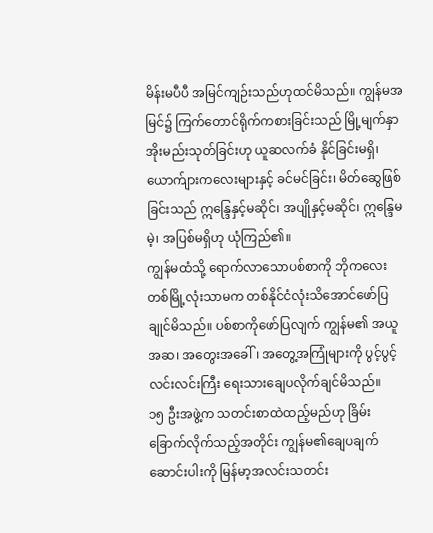မိန်းမပီပီ အမြင်ကျဉ်းသည်ဟုထင်မိသည်။ ကျွန်မအမြင်၌ ကြက်တောင်ရိုက်ကစားခြင်းသည် မြို့မျက်နှာအိုးမည်းသုတ်ခြင်းဟု ယူဆလက်ခံ နိုင်ခြင်းမရှိ၊ ယောက်ျားကလေးများနှင့် ခင်မင်ခြင်း၊ မိတ်ဆွေဖြစ်ခြင်းသည် ဣန္ဒြေနှင့်မဆိုင်၊ အပျိုနှင့်မဆိုင်၊ ဣန္ဒြေမမဲ့၊ အပြစ်မရှိဟု ယုံကြည်၏။
ကျွန်မထံသို့ ရောက်လာသောပစ်စာကို ဘိုကလေးတစ်မြို့လုံးသာမက တစ်နိုင်ငံလုံးသိအောင်ဖော်ပြချုင်မိသည်။ ပစ်စာကိုဖော်ပြလျက် ကျွန်မ၏ အယူအဆ၊ အတွေးအခေါ်၊ အတွေ့အကြုံများကို ပွင့်ပွင့်လင်းလင်းကြီး ရေးသားချေပလိုက်ချင်မိသည်။
၁၅ ဦးအဖွဲ့က သတင်းစာထဲထည့်မည်ဟု ခြိမ်းခြောက်လိုက်သည့်အတိုင်း ကျွန်မ၏ချေပချက်ဆောင်းပါးကို မြန်မာ့အလင်းသတင်း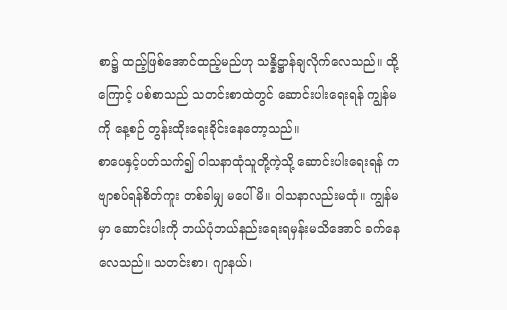စာ၌ ထည့်ဖြစ်အောင်ထည့်မည်ဟု သန္နိဋ္ဌာန်ချလိုက်လေသည်။ ထို့ကြောင့် ပစ်စာသည် သတင်းစာထဲတွင် ဆောင်းပါးရေးရန် ကျွန်မကို နေ့စဉ် တွန်းထိုးရေးခိုင်းနေတော့သည်။
စာပေနှင့်ပတ်သက်၍ ဝါသနာထုံသူတို့ကဲ့သို့ ဆောင်းပါးရေးရန် ကဗျာစပ်ရန်စိတ်ကူး တစ်ခါမျှ မပေါ်မိ။ ဝါသနာလည်းမထုံ။ ကျွန်မမှာ ဆောင်းပါးကို ဘယ်ပုံဘယ်နည်းရေးရမှန်းမသိအောင် ခက်နေလေသည်။ သတင်းစာ၊ ဂျာနယ်၊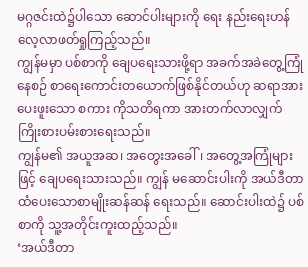မဂ္ဂဇင်းထဲ၌ပါသော ဆောင်ပါးများကို ရေး နည်းရေးဟန် လေ့လာဖတ်ရှုကြည့်သည်။
ကျွန်မမှာ ပစ်စာကို ချေပရေးသားဖို့ရာ အခက်အခဲတွေ့ကြုံနေစဉ် စာရေးကောင်းတယောက်ဖြစ်နိုင်တယ်ဟု ဆရာအားပေးဖူးသော စကား ကိုသတိရကာ အားတက်လာလျှက် ကြိုးစားပမ်းစားရေးသည်။
ကျွန်မ၏ အယူအဆ၊ အတွေးအခေါ်၊ အတွေ့အကြုံများဖြင့် ချေပရေးသားသည်။ ကျွန် မဆောင်းပါးကို အယ်ဒီတာထံပေးသောစာမျိုးဆန်ဆန် ရေးသည်။ ဆောင်းပါးထဲ၌ ပစ်စာကို သူ့အတိုင်းကူးထည့်သည်။
‘အယ်ဒီတာ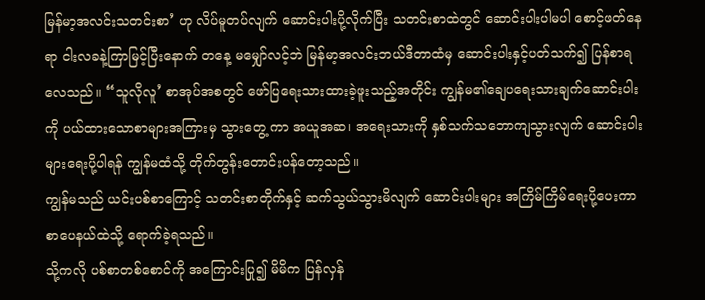မြန်မာ့အလင်းသတင်းစာ’ ဟု လိပ်မူတပ်လျက် ဆောင်းပါးပို့လိုက်ပြီး သတင်းစာထဲတွင် ဆောင်းပါးပါမပါ စောင့်ဖတ်နေရာ ငါးလခနဲ့ကြာမြင့်ပြီးနောက် တနေ့ မမျှော်လင့်ဘဲ မြန်မာ့အလင်းဘယ်ဒီတာထံမှ ဆောင်းပါးနှင့်ပတ်သက်၍ ပြန်စာရလေသည်။ “သူလိုလူ’ စာအုပ်အစတွင် ဖော်ပြရေးသားထားခဲ့ဖူးသည့်အတိုင်း ကျွန်မ၏ချေပရေးသားချက်ဆောင်းပါးကို ပယ်ထားသောစာများအကြားမှ သွားတွေ့ ကာ အယူအဆ၊ အရေးသားကို နှစ်သက်သဘောကျသွားလျက် ဆောင်းပါးများရေးပို့ပါရန် ကျွန်မထံသို့ တိုက်တွန်းတောင်းပန်တော့သည်။
ကျွန်မသည် ယင်းပစ်စာကြောင့် သတင်းစာတိုက်နှင့် ဆက်သွယ်သွားမိလျက် ဆောင်းပါးများ အကြိမ်ကြိမ်ရေးပို့ပေးကာ စာပေနယ်ထဲသို့ ရောက်ခဲ့ရသည်။
သို့ကလို ပစ်စာတစ်စောင်ကို အကြောင်းပြု၍ မိမိက ပြန်လှန်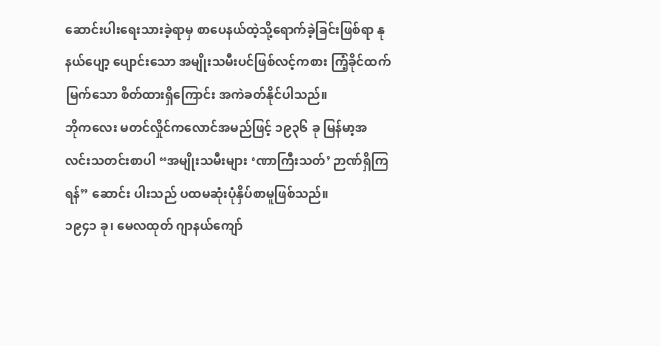ဆောင်းပါးရေးသားခဲ့ရာမှ စာပေနယ်ထဲ့သို့ရောက်ခဲ့ခြင်းဖြစ်ရာ နုနယ်ပျော့ ပျောင်းသော အမျိုးသမီးပင်ဖြစ်လင့်ကစား ကြံ့ခိုင်ထက်မြက်သော စိတ်ထားရှိကြောင်း အကဲခတ်နိုင်ပါသည်။
ဘိုကလေး မတင်လှိုင်ကလောင်အမည်ဖြင့် ၁၉၃၆ ခု မြန်မာ့အလင်းသတင်းစာပါ “အမျိုးသမီးများ ‘ဏာကြီးသတ်’ ဉာဏ်ရှိကြရန်” ဆောင်း ပါးသည် ပထမဆုံးပုံနှိပ်စာမူဖြစ်သည်။
၁၉၄၁ ခု၊ မေလထုတ် ဂျာနယ်ကျော်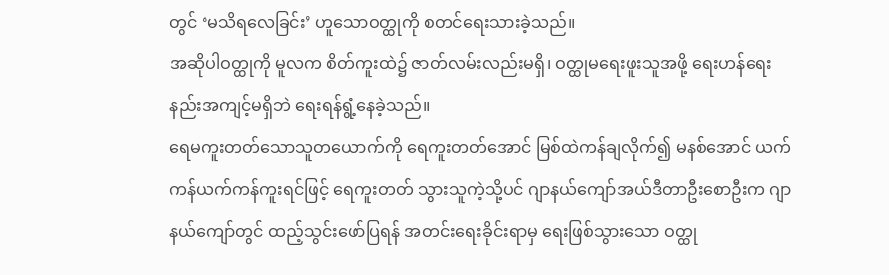တွင် ‘မသိရလေခြင်း’ ဟူသောဝတ္ထုကို စတင်ရေးသားခဲ့သည်။
အဆိုပါဝတ္ထုကို မူလက စိတ်ကူးထဲ၌ ဇာတ်လမ်းလည်းမရှိ၊ ဝတ္ထုမရေးဖူးသူအဖို့ ရေးဟန်ရေးနည်းအကျင့်မရှိဘဲ ရေးရန်ရွံ့နေခဲ့သည်။
ရေမကူးတတ်သောသူတယောက်ကို ရေကူးတတ်အောင် မြစ်ထဲကန်ချလိုက်၍ မနစ်အောင် ယက်ကန်ယက်ကန်ကူးရင်ဖြင့် ရေကူးတတ် သွားသူကဲ့သို့ပင် ဂျာနယ်ကျော်အယ်ဒီတာဦးစောဦးက ဂျာနယ်ကျော်တွင် ထည့်သွင်းဖော်ပြရန် အတင်းရေးခိုင်းရာမှ ရေးဖြစ်သွားသော ဝတ္ထု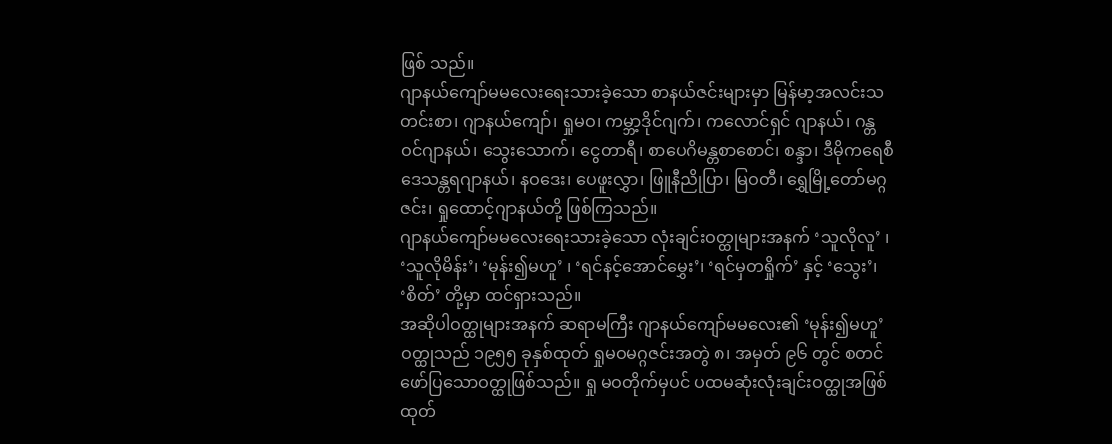ဖြစ် သည်။
ဂျာနယ်ကျော်မမလေးရေးသားခဲ့သော စာနယ်ဇင်းများမှာ မြန်မာ့အလင်းသတင်းစာ၊ ဂျာနယ်ကျော်၊ ရှုမဝ၊ ကမ္ဘာ့ဒိုင်ဂျက်၊ ကလောင်ရှင် ဂျာနယ်၊ ဂန္တဝင်ဂျာနယ်၊ သွေးသောက်၊ ငွေတာရီ၊ စာပေဂိမန္တစာစောင်၊ စန္ဒာ၊ ဒီမိုကရေစီ ဒေသန္တရဂျာနယ်၊ နဝဒေး၊ ပေဖူးလွှာ၊ ဖြူနီညိုပြာ၊ မြဝတီ၊ ရွှေမြို့တော်မဂ္ဂဇင်း၊ ရှုထောင့်ဂျာနယ်တို့ ဖြစ်ကြသည်။
ဂျာနယ်ကျော်မမလေးရေးသားခဲ့သော လုံးချင်းဝတ္ထုများအနက် ‘သူလိုလူ’ ၊ ‘သူလိုမိန်း’၊ ‘မုန်း၍မဟူ’ ၊ ‘ရင်နင့်အောင်မွှေး’၊ ‘ရင်မှတရှိုက်’ နှင့် ‘သွေး’၊ ‘စိတ်’ တို့မှာ ထင်ရှားသည်။
အဆိုပါဝတ္ထုများအနက် ဆရာမကြီး ဂျာနယ်ကျော်မမလေး၏ ‘မုန်း၍မဟူ’ ဝတ္ထုသည် ၁၉၅၅ ခုနှစ်ထုတ် ရှုမဝမဂ္ဂဇင်းအတွဲ ၈၊ အမှတ် ၉၆ တွင် စတင်ဖော်ပြသောဝတ္ထုဖြစ်သည်။ ရှု မဝတိုက်မှပင် ပထမဆုံးလုံးချင်းဝတ္ထုအဖြစ် ထုတ်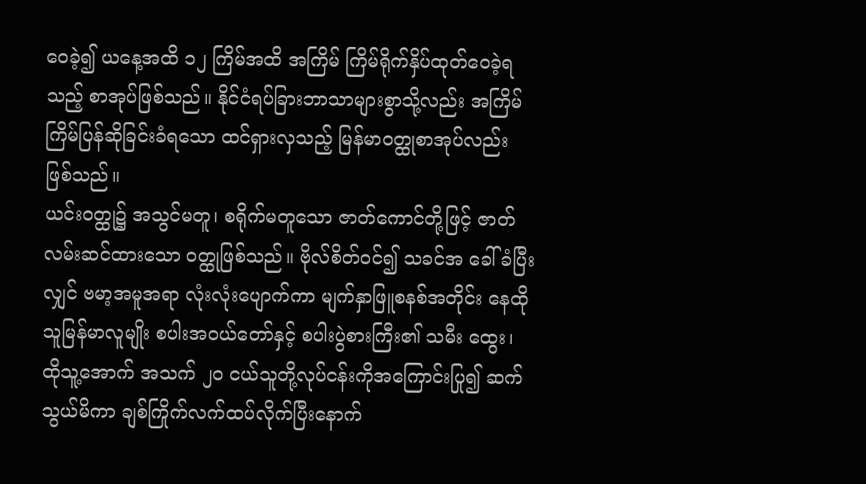ဝေခဲ့၍ ယနေ့အထိ ၁၂ ကြိမ်အထိ အကြိမ် ကြိမ်ရိုက်နှိပ်ထုတ်ဝေခဲ့ရသည့် စာအုပ်ဖြစ်သည်။ နိုင်ငံရပ်ခြားဘာသာများစွာသို့လည်း အကြိမ် ကြိမ်ပြန်ဆိုခြင်းခံရသော ထင်ရှားလှသည့် မြန်မာဝတ္ထုစာအုပ်လည်း ဖြစ်သည်။
ယင်းဝတ္ထု၌ အသွင်မတူ၊ စရိုက်မတူသော ဇာတ်ကောင်တို့ဖြင့် ဇာတ်လမ်းဆင်ထားသော ဝတ္ထုဖြစ်သည်။ ဗိုလ်စိတ်ဝင်၍ သခင်အ ခေါ်ခံပြီးလျှင် ဗမာ့အမူအရာ လုံးလုံးပျောက်ကာ မျက်နှာဖြူစနစ်အတိုင်း နေထိုသူမြန်မာလူမျိုး စပါးအဝယ်တော်နှင့် စပါးပွဲစားကြီး၏ သမီး ထွေး၊ ထိုသူ့အောက် အသက် ၂၀ ငယ်သူတို့လုပ်ငန်းကိုအကြောင်းပြု၍ ဆက်သွယ်မိကာ ချစ်ကြိုက်လက်ထပ်လိုက်ပြီးနောက်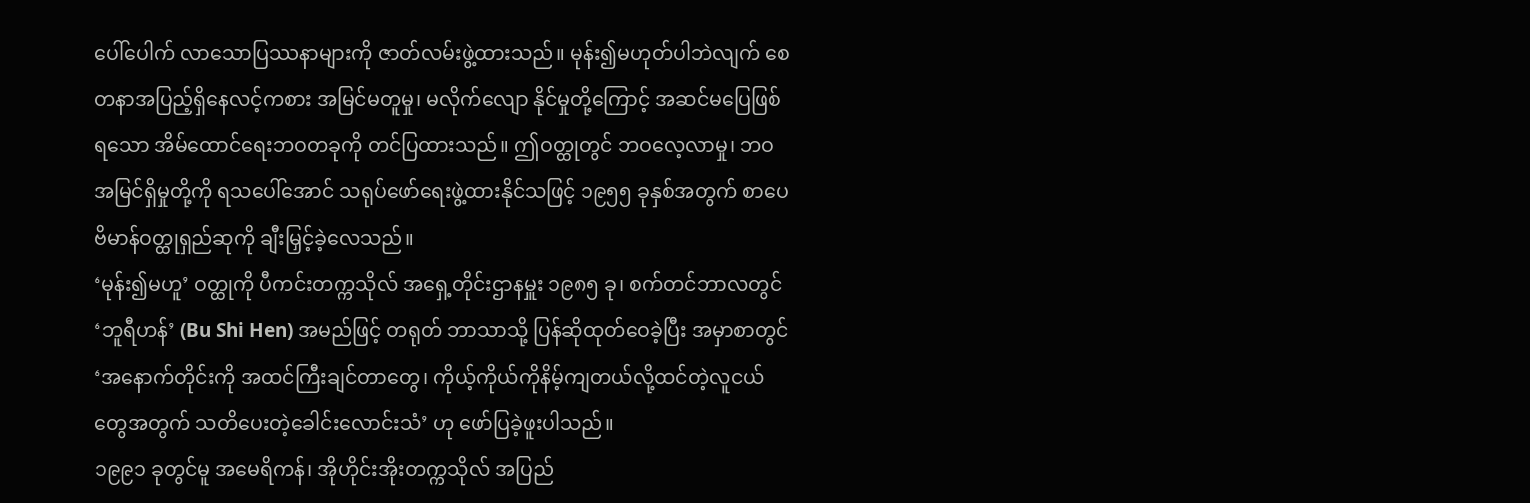ပေါ်ပေါက် လာသောပြဿနာများကို ဇာတ်လမ်းဖွဲ့ထားသည်။ မုန်း၍မဟုတ်ပါဘဲလျက် စေတနာအပြည့်ရှိနေလင့်ကစား အမြင်မတူမှု၊ မလိုက်လျော နိုင်မှုတို့ကြောင့် အဆင်မပြေဖြစ်ရသော အိမ်ထောင်ရေးဘဝတခုကို တင်ပြထားသည်။ ဤဝတ္ထုတွင် ဘဝလေ့လာမှု၊ ဘဝအမြင်ရှိမှုတို့ကို ရသပေါ်အောင် သရုပ်ဖော်ရေးဖွဲ့ထားနိုင်သဖြင့် ၁၉၅၅ ခုနှစ်အတွက် စာပေဗိမာန်ဝတ္ထုရှည်ဆုကို ချီးမြှင့်ခဲ့လေသည်။
‘မုန်း၍မဟူ’ ဝတ္ထုကို ပီကင်းတက္ကသိုလ် အရှေ့တိုင်းဌာနမှူး ၁၉၈၅ ခု၊ စက်တင်ဘာလတွင် ‘ဘူရီဟန်’ (Bu Shi Hen) အမည်ဖြင့် တရုတ် ဘာသာသို့ ပြန်ဆိုထုတ်ဝေခဲ့ပြီး အမှာစာတွင် ‘အနောက်တိုင်းကို အထင်ကြီးချင်တာတွေ၊ ကိုယ့်ကိုယ်ကိုနိမ့်ကျတယ်လို့ထင်တဲ့လူငယ် တွေအတွက် သတိပေးတဲ့ခေါင်းလောင်းသံ’ ဟု ဖော်ပြခဲ့ဖူးပါသည်။
၁၉၉၁ ခုတွင်မူ အမေရိကန်၊ အိုဟိုင်းအိုးတက္ကသိုလ် အပြည်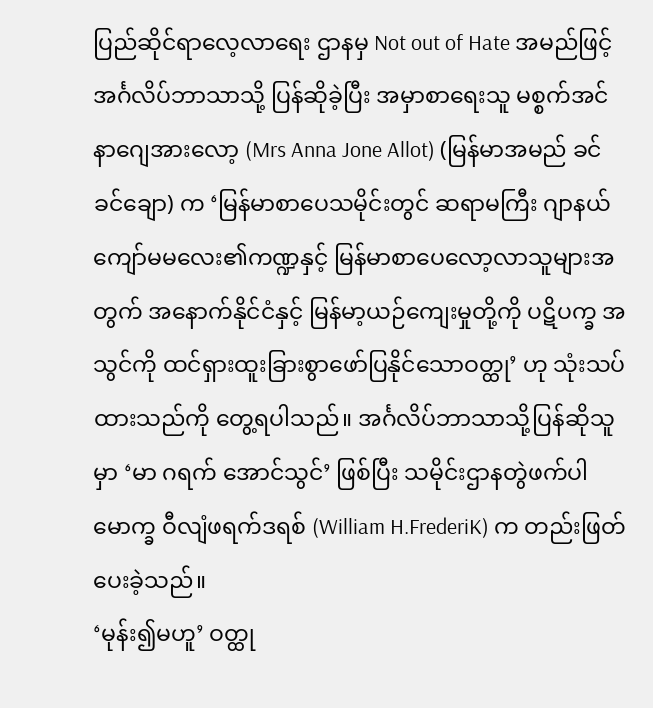ပြည်ဆိုင်ရာလေ့လာရေး ဌာနမှ Not out of Hate အမည်ဖြင့် အင်္ဂလိပ်ဘာသာသို့ ပြန်ဆိုခဲ့ပြီး အမှာစာရေးသူ မစ္စက်အင်နာဂျေအားလော့ (Mrs Anna Jone Allot) (မြန်မာအမည် ခင်ခင်ချော) က ‘မြန်မာစာပေသမိုင်းတွင် ဆရာမကြီး ဂျာနယ်ကျော်မမလေး၏ကဏ္ဍနှင့် မြန်မာစာပေလော့လာသူများအတွက် အနောက်နိုင်ငံနှင့် မြန်မာ့ယဉ်ကျေးမှုတို့ကို ပဋိပက္ခ အသွင်ကို ထင်ရှားထူးခြားစွာဖော်ပြနိုင်သောဝတ္ထု’ ဟု သုံးသပ်ထားသည်ကို တွေ့ရပါသည်။ အင်္ဂလိပ်ဘာသာသို့ပြန်ဆိုသူမှာ ‘မာ ဂရက် အောင်သွင်’ ဖြစ်ပြီး သမိုင်းဌာနတွဲဖက်ပါမောက္ခ ဝီလျံဖရက်ဒရစ် (William H.FrederiK) က တည်းဖြတ်ပေးခဲ့သည်။
‘မုန်း၍မဟူ’ ဝတ္ထု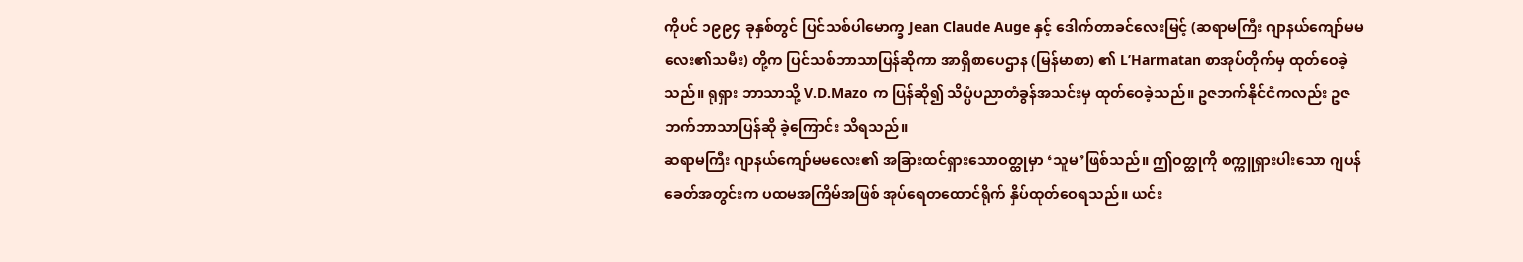ကိုပင် ၁၉၉၄ ခုနှစ်တွင် ပြင်သစ်ပါမောက္ခ Jean Claude Auge နှင့် ဒေါက်တာခင်လေးမြင့် (ဆရာမကြီး ဂျာနယ်ကျော်မမ လေး၏သမီး) တို့က ပြင်သစ်ဘာသာပြန်ဆိုကာ အာရှိစာပေဌာန (မြန်မာစာ) ၏ L’Harmatan စာအုပ်တိုက်မှ ထုတ်ဝေခဲ့သည်။ ရုရှား ဘာသာသို့ V.D.Mazo က ပြန်ဆို၍ သိပ္ပံပညာတံခွန်အသင်းမှ ထုတ်ဝေခဲ့သည်။ ဥဇဘက်နိုင်ငံကလည်း ဥဇဘက်ဘာသာပြန်ဆို ခဲ့ကြောင်း သိရသည်။
ဆရာမကြီး ဂျာနယ်ကျော်မမလေး၏ အခြားထင်ရှားသောဝတ္ထုမှာ ‘သူမ’ဖြစ်သည်။ ဤဝတ္ထုကို စက္ကူရှားပါးသော ဂျပန်ခေတ်အတွင်းက ပထမအကြိမ်အဖြစ် အုပ်ရေတထောင်ရိုက် နှိပ်ထုတ်ဝေရသည်။ ယင်း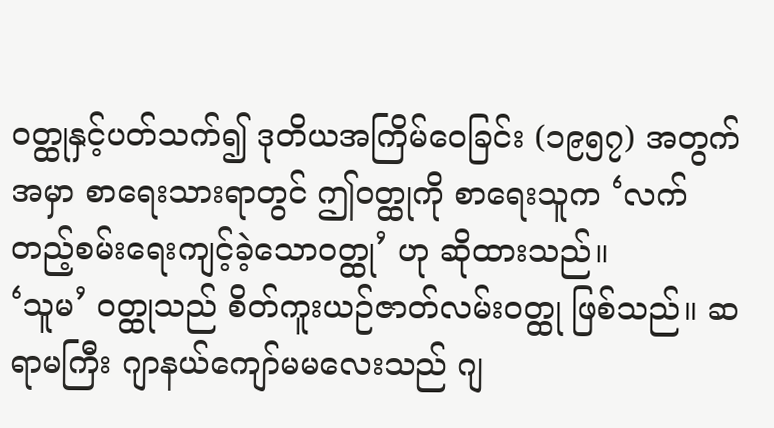ဝတ္ထုနှင့်ပတ်သက်၍ ဒုတိယအကြိမ်ဝေခြင်း (၁၉၅၇) အတွက် အမှာ စာရေးသားရာတွင် ဤဝတ္ထုကို စာရေးသူက ‘လက်တည့်စမ်းရေးကျင့်ခဲ့သောဝတ္ထု’ ဟု ဆိုထားသည်။
‘သူမ’ ဝတ္ထုသည် စိတ်ကူးယဉ်ဇာတ်လမ်းဝတ္ထု ဖြစ်သည်။ ဆရာမကြီး ဂျာနယ်ကျော်မမလေးသည် ဂျ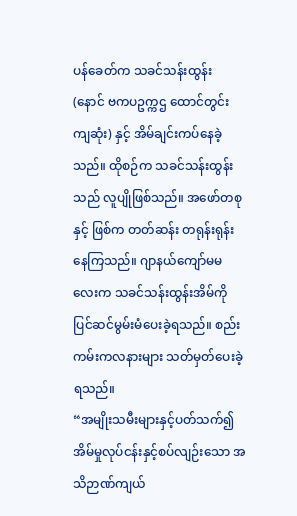ပန်ခေတ်က သခင်သန်းထွန်း (နောင် ဗကပဥက္ကဌ ထောင်တွင်းကျဆုံး) နှင့် အိမ်ချင်းကပ်နေခဲ့သည်။ ထိုစဉ်က သခင်သန်းထွန်းသည် လူပျိုဖြစ်သည်။ အဖော်တစုနှင့် ဖြစ်က တတ်ဆန်း တရုန်းရုန်းနေကြသည်။ ဂျာနယ်ကျော်မမလေးက သခင်သန်းထွန်းအိမ်ကို ပြင်ဆင်မွမ်းမံပေးခဲ့ရသည်။ စည်းကမ်းကလနားများ သတ်မှတ်ပေးခဲ့ရသည်။
“အမျိုးသမီးများနှင့်ပတ်သက်၍ အိမ်မှုလုပ်ငန်းနှင့်စပ်လျဉ်းသော အသိဉာဏ်ကျယ်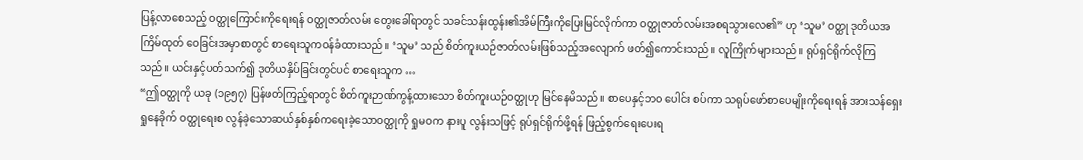ပြန့်လာစေသည့် ဝတ္ထုကြောင်းကိုရေးရန် ဝတ္ထုဇာတ်လမ်း တွေးခေါ်ရာတွင် သခင်သန်းထွန်း၏အိမ်ကြီးကိုပြေးမြင်လိုက်ကာ ဝတ္ထုဇာတ်လမ်းအစရသွားလေ၏” ဟု ‘သူမ’ ဝတ္ထု ဒုတိယအ ကြိမ်ထုတ် ဝေခြင်းအမှာစာတွင် စာရေးသူကဝန်ခံထားသည်။ ‘သူမ’ သည် စိတ်ကူးယဉ်ဇာတ်လမ်းဖြစ်သည့်အလျောက် ဖတ်၍ကောင်းသည်။ လူကြိုက်များသည်။ ရုပ်ရှင်ရိုက်လိုကြသည်။ ယင်းနှင့်ပတ်သက်၍ ဒုတိယနှိပ်ခြင်းတွင်ပင် စာရေးသူက …
“ဤဝတ္ထုကို ယခု (၁၉၅၇) ပြန်ဖတ်ကြည့်ရာတွင် စိတ်ကူးဉာဏ်ကွန့်ထားသော စိတ်ကူးယဉ်ဝတ္ထုဟု မြင်နေမိသည်။ စာပေနှင့်ဘ၀ ပေါင်း စပ်ကာ သရုပ်ဖော်စာပေမျိုးကိုရေးရန် အားသန်ရှေးရှုနေခိုက် ဝတ္ထုရေးစ လွန်ခဲ့သောဆယ်နှစ်နှစ်ကရေးခဲ့သောဝတ္ထုကို ရှုမဝက နားပူ လွန်းသဖြင့် ရုပ်ရှင်ရိုက်ဖို့ရန် ဖြည့်စွက်ရေးပေးရ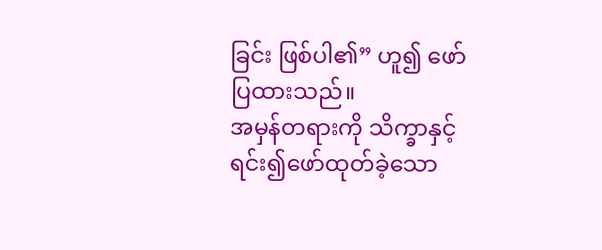ခြင်း ဖြစ်ပါ၏” ဟူ၍ ဖော်ပြထားသည်။
အမှန်တရားကို သိက္ခာနှင့်ရင်း၍ဖော်ထုတ်ခဲ့သော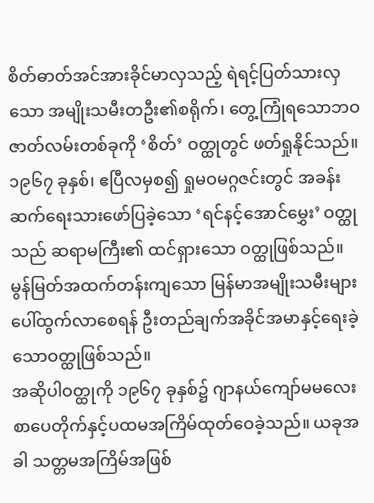စိတ်ဓာတ်အင်အားခိုင်မာလှသည့် ရဲရင့်ပြတ်သားလှသော အမျိုးသမီးတဦး၏စရိုက်၊ တွေ့ကြုံရသောဘဝဇာတ်လမ်းတစ်ခုကို ‘စိတ်’ ဝတ္ထုတွင် ဖတ်ရှုနိုင်သည်။
၁၉၆၇ ခုနှစ်၊ ဧပြီလမှစ၍ ရှုမဝမဂ္ဂဇင်းတွင် အခန်းဆက်ရေးသားဖော်ပြခဲ့သော ‘ရင်နင့်အောင်မွှေး’ ဝတ္ထုသည် ဆရာမကြီး၏ ထင်ရှားသော ဝတ္ထုဖြစ်သည်။
မွန်မြတ်အထက်တန်းကျသော မြန်မာအမျိုးသမီးများပေါ်ထွက်လာစေရန် ဦးတည်ချက်အခိုင်အမာနှင့်ရေးခဲ့သောဝတ္ထုဖြစ်သည်။
အဆိုပါဝတ္ထုကို ၁၉၆၇ ခုနှစ်၌ ဂျာနယ်ကျော်မမလေး စာပေတိုက်နှင့်ပထမအကြိမ်ထုတ်ဝေခဲ့သည်။ ယခုအခါ သတ္တမအကြိမ်အဖြစ်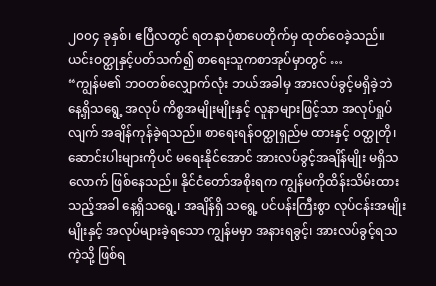၂၀၀၄ ခုနှစ်၊ ဧပြီလတွင် ရတနာပုံစာပေတိုက်မှ ထုတ်ဝေခဲ့သည်။
ယင်းဝတ္ထုနှင့်ပတ်သက်၍ စာရေးသူကစာအုပ်မှာတွင် …
“ကျွန်မ၏ ဘဝတစ်လျှောက်လုံး ဘယ်အခါမှ အားလပ်ခွင့်မရှိခဲ့ဘဲ နေ့ရှိသရွေ့ အလုပ် ကိစ္စအမျိုးမျိုးနှင့် လူနာများဖြင့်သာ အလုပ်ရှုပ်လျက် အချိန်ကုန်ခဲ့ရသည်။ စာရေးရန်ဝတ္ထုရှည်မ ထားနှင့် ဝတ္ထုတို၊ ဆောင်းပါးများကိုပင် မရေးနိုင်အောင် အားလပ်ခွင့်အချိန်မျိုး မရှိသလောက် ဖြစ်နေသည်။ နိုင်ငံတော်အစိုးရက ကျွန်မကိုထိန်းသိမ်းထားသည့်အခါ နေ့ရှိသရွေ့၊ အချိန်ရှိ သရွေ့ ပင်ပန်းကြီးစွာ လုပ်ငန်းအမျိုးမျိုးနှင့် အလုပ်များခဲ့ရသော ကျွန်မမှာ အနားရခွင့်၊ အားလပ်ခွင့်ရသကဲ့သို့ ဖြစ်ရ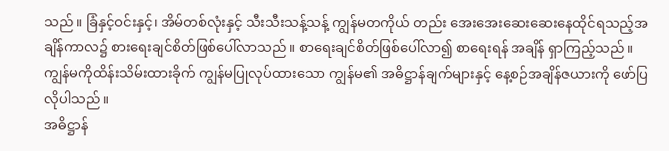သည်။ ခြံနှင့်ဝင်းနှင့်၊ အိမ်တစ်လုံးနှင့် သီးသီးသန့်သန့် ကျွန်မတကိုယ် တည်း အေးအေးဆေးဆေးနေထိုင်ရသည့်အချိန်ကာလ၌ စားရေးချင်စိတ်ဖြစ်ပေါ်လာသည်။ စာရေးချင်စိတ်ဖြစ်ပေါ်လာ၍ စာရေးရန် အချိန် ရှာကြည့်သည်။
ကျွန်မကိုထိန်းသိမ်းထားခိုက် ကျွန်မပြုလုပ်ထားသော ကျွန်မ၏ အဓိဋ္ဌာန်ချက်များနှင့် နေ့စဉ်အချိန်ဇယားကို ဖော်ပြလိုပါသည်။
အဓိဋ္ဌာန်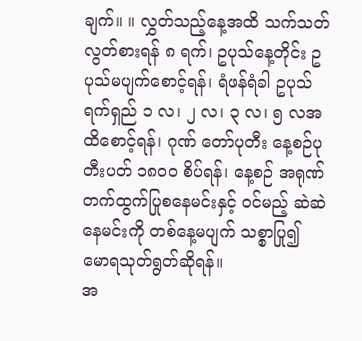ချက်။ ။ လွှတ်သည့်နေ့အထိ သက်သတ်လွတ်စားရန် ၈ ရက်၊ ဥပုသ်နေ့တိုင်း ဥပုသ်မပျက်စောင့်ရန်၊ ရံဖန်ရံခါ ဥပုသ်ရက်ရှည် ၁ လ၊ ၂ လ၊ ၃ လ၊ ၅ လအထိစောင့်ရန်၊ ဂုဏ် တော်ပုတီး နေ့စဉ်ပုတီးပတ် ၁၈၀၀ စိပ်ရန်၊ နေ့စဉ် အရုဏ်တက်ထွက်ပြုစနေမင်းနှင့် ဝင်မည့် ဆဲဆဲနေမင်းကို တစ်နေ့မပျက် သစ္စာပြု၍ မောရသုတ်ရွတ်ဆိုရန်။
အ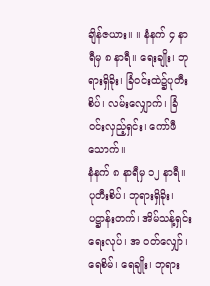ချိန်ဇယား။ ။ နံနက် ၄ နာရီမှ ၈ နာရီ။ ရေးချိုး၊ ဘုရားရှိခိုး၊ ခြံဝင်းထဲ၌ပုတီးစိပ်၊ လမ်းလျှောက်၊ ခြံဝင်းလှည့်ရှင်း၊ ကော်ဖီသောက်။
နံနက် ၈ နာရီမှ ၁၂ နာရီ။ ပုတီးစိပ်၊ ဘုရားရှိခိုး၊ ပဋ္ဌာန်းတက်၊ အိမ်သန့်ရှင်းရေးလုပ်၊ အ ဝတ်လျှော်၊ ရေစိမ်၊ ရေချိုး၊ ဘုရား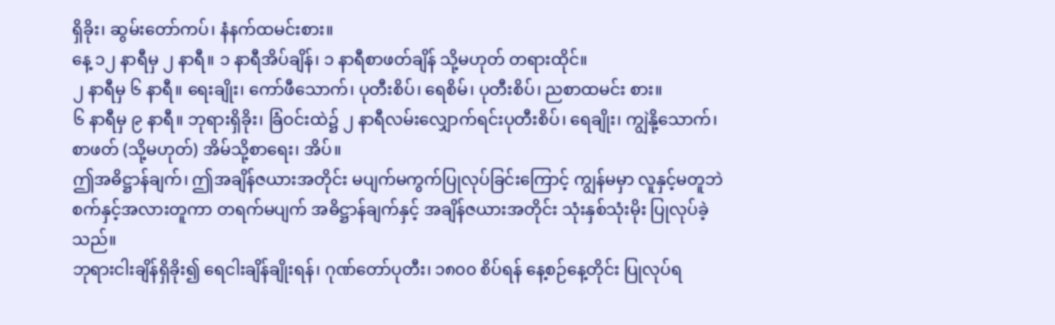ရှိခိုး၊ ဆွမ်းတော်ကပ်၊ နံနက်ထမင်းစား။
နေ့ ၁၂ နာရီမှ ၂ နာရီ။ ၁ နာရီအိပ်ချိန်၊ ၁ နာရီစာဖတ်ချိန် သို့မဟုတ် တရားထိုင်။
၂ နာရီမှ ၆ နာရီ။ ရေးချိုး၊ ကော်ဖီသောက်၊ ပုတီးစိပ်၊ ရေစိမ်၊ ပုတီးစိပ်၊ ညစာထမင်း စား။
၆ နာရီမှ ၉ နာရီ။ ဘုရားရှိခိုး၊ ခြံဝင်းထဲ၌ ၂ နာရီလမ်းလျှောက်ရင်းပုတီးစိပ်၊ ရေချိုး၊ ကျွဲနို့သောက်၊ စာဖတ် (သို့မဟုတ်) အိမ်သို့စာရေး၊ အိပ်။
ဤအဓိဋ္ဌာန်ချက်၊ ဤအချိန်ဇယားအတိုင်း မပျက်မကွက်ပြုလုပ်ခြင်းကြောင့် ကျွန်မမှာ လူနှင့်မတူဘဲ စက်နှင့်အလားတူကာ တရက်မပျက် အဓိဋ္ဌာန်ချက်နှင့် အချိန်ဇယားအတိုင်း သုံးနှစ်သုံးမိုး ပြုလုပ်ခဲ့သည်။
ဘုရားငါးချိန်ရှိခိုး၍ ရေငါးချိန်ချိုးရန်၊ ဂုဏ်တော်ပုတီး၊ ၁၈၀၀ စိပ်ရန် နေ့စဉ်နေ့တိုင်း ပြုလုပ်ရ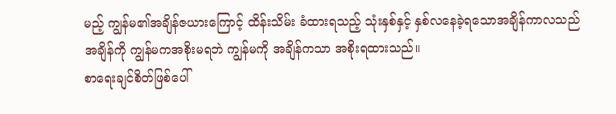မည့် ကျွန်မ၏အချိန်ဇယားကြောင့် ထိန်းသိမ်း ခံထားရသည့် သုံးနှစ်နှင့် နှစ်လနေခဲ့ရသောအချိန်ကာလသည် အချိန်ကို ကျွန်မကအစိုးမရဘဲ ကျွန်မကို အချိန်ကသာ အစိုးရထားသည်။
စာရေးချင်စိတ်ဖြစ်ပေါ်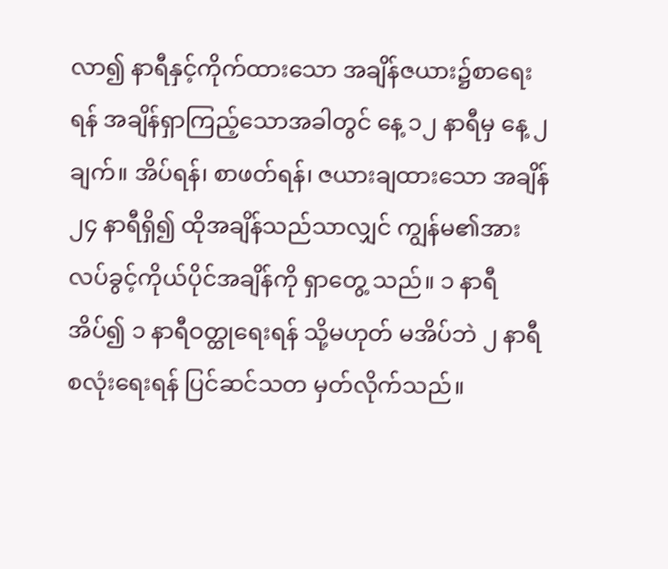လာ၍ နာရီနှင့်ကိုက်ထားသော အချိန်ဇယား၌စာရေးရန် အချိန်ရှာကြည့်သောအခါတွင် နေ့ ၁၂ နာရီမှ နေ့ ၂ ချက်။ အိပ်ရန်၊ စာဖတ်ရန်၊ ဇယားချထားသော အချိန် ၂၄ နာရီရှိ၍ ထိုအချိန်သည်သာလျှင် ကျွန်မ၏အားလပ်ခွင့်ကိုယ်ပိုင်အချိန်ကို ရှာတွေ့ သည်။ ၁ နာရီအိပ်၍ ၁ နာရီဝတ္ထုရေးရန် သို့မဟုတ် မအိပ်ဘဲ ၂ နာရီစလုံးရေးရန် ပြင်ဆင်သတ မှတ်လိုက်သည်။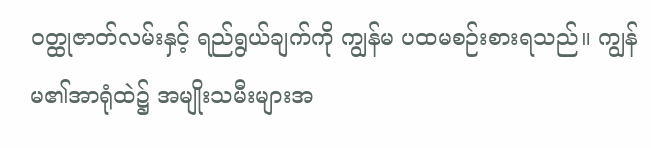ဝတ္ထုဇာတ်လမ်းနှင့် ရည်ရွယ်ချက်ကို ကျွန်မ ပထမစဉ်းစားရသည်။ ကျွန်မ၏အာရုံထဲ၌ အမျိုးသမီးများအ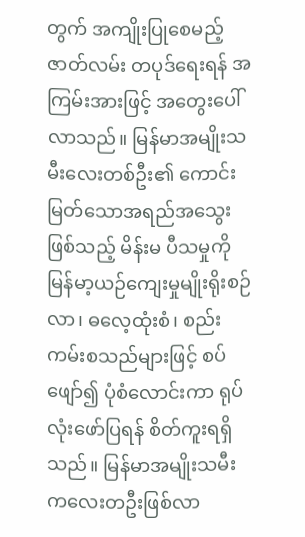တွက် အကျိုးပြုစေမည့် ဇာတ်လမ်း တပုဒ်ရေးရန် အကြမ်းအားဖြင့် အတွေးပေါ်လာသည်။ မြန်မာအမျိုးသမီးလေးတစ်ဦး၏ ကောင်းမြတ်သောအရည်အသွေးဖြစ်သည့် မိန်းမ ပီသမှုကို မြန်မာ့ယဉ်ကျေးမှုမျိုးရိုးစဉ်လာ၊ ဓလေ့ထုံးစံ၊ စည်းကမ်းစသည်များဖြင့် စပ်ဖျော်၍ ပုံစံလောင်းကာ ရုပ်လုံးဖော်ပြရန် စိတ်ကူးရရှိ သည်။ မြန်မာအမျိုးသမီးကလေးတဦးဖြစ်လာ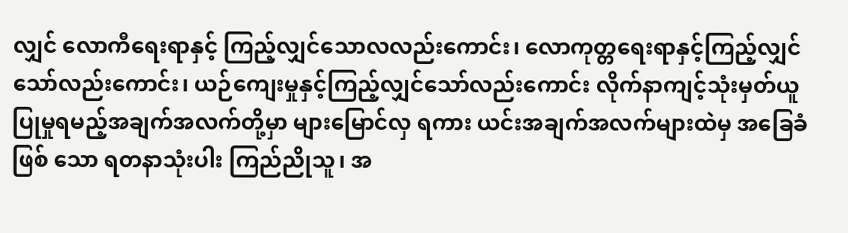လျှင် လောကီရေးရာနှင့် ကြည့်လျှင်သောလလည်းကောင်း၊ လောကုတ္တရေးရာနှင့်ကြည့်လျှင် သော်လည်းကောင်း၊ ယဉ်ကျေးမှုနှင့်ကြည့်လျှင်သော်လည်းကောင်း လိုက်နာကျင့်သုံးမှတ်ယူ ပြုမှုရမည့်အချက်အလက်တို့မှာ များမြောင်လှ ရကား ယင်းအချက်အလက်များထဲမှ အခြေခံဖြစ် သော ရတနာသုံးပါး ကြည်ညိုသူ၊ အ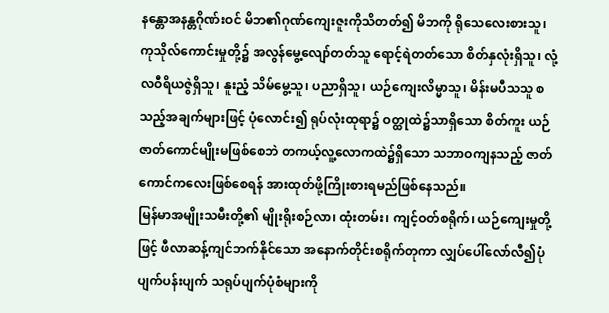နန္တောအနန္တဂိုဏ်းဝင် မိဘ၏ဂုဏ်ကျေးဇူးကိုသိတတ်၍ မိဘကို ရိုသေလေးစားသူ၊ ကုသိုလ်ကောင်းမှုတို့၌ အလွန်မွေ့လျော်တတ်သူ ရောင့်ရဲတတ်သော စိတ်နှလုံးရှိသူ၊ လုံ့လဝီရိယဇွဲရှိသူ၊ နူးညံ့ သိမ်မွေ့သူ၊ ပညာရှိသူ၊ ယဉ်ကျေးလိမ္မာသူ၊ မိန်းမပီသသူ စသည့်အချက်များဖြင့် ပုံလောင်း၍ ရုပ်လုံးထုရာ၌ ဝတ္ထုထဲ၌သာရှိသော စိတ်ကူး ယဉ်ဇာတ်ကောင်မျိုးမဖြစ်စေဘဲ တကယ့်လူ့လောကထဲ၌ရှိသော သဘာဝကျနသည့် ဇာတ်ကောင်ကလေးဖြစ်စေရန် အားထုတ်ဖို့ကြိုးစားရမည်ဖြစ်နေသည်။
မြန်မာအမျိုးသမီးတို့၏ မျိုးရိုးစဉ်လာ၊ ထုံးတမ်း၊ ကျင့်ဝတ်စရိုက်၊ ယဉ်ကျေးမှုတို့ဖြင့် ဖီလာဆန့်ကျင်ဘက်နိုင်သော အနောက်တိုင်းစရိုက်တုကာ လျှပ်ပေါ်လော်လီ၍ပုံပျက်ပန်းပျက် သရုပ်ပျက်ပုံစံများကို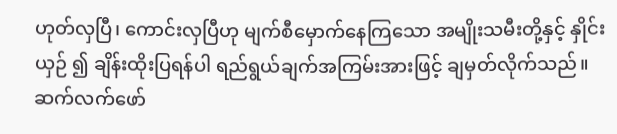ဟုတ်လှပြီ၊ ကောင်းလှပြီဟု မျက်စီမှောက်နေကြသော အမျိုးသမီးတို့နှင့် နှိုင်းယှဉ် ၍ ချိန်းထိုးပြရန်ပါ ရည်ရွယ်ချက်အကြမ်းအားဖြင့် ချမှတ်လိုက်သည်။
ဆက်လက်ဖော်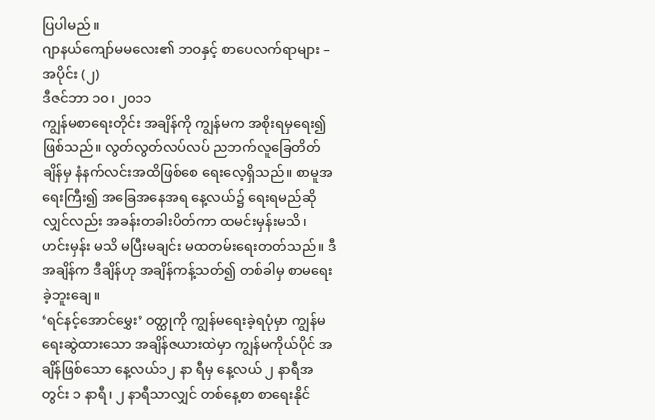ပြပါမည် ။
ဂျာနယ်ကျော်မမလေး၏ ဘဝနှင့် စာပေလက်ရာများ – အပိုင်း (၂)
ဒီဇင်ဘာ ၁၀၊ ၂၀၁၁
ကျွန်မစာရေးတိုင်း အချိန်ကို ကျွန်မက အစိုးရမှရေး၍ ဖြစ်သည်။ လွတ်လွတ်လပ်လပ် ညဘက်လူခြေတိတ်ချိန်မှ နံနက်လင်းအထိဖြစ်စေ ရေးလေ့ရှိသည်။ စာမူအရေးကြီး၍ အခြေအနေအရ နေ့လယ်၌ ရေးရမည်ဆိုလျှင်လည်း အခန်းတခါးပိတ်ကာ ထမင်းမှန်းမသိ၊ ဟင်းမှန်း မသိ မပြီးမချင်း မထတမ်းရေးတတ်သည်။ ဒီအချိန်က ဒီချိန်ဟု အချိန်ကန့်သတ်၍ တစ်ခါမှ စာမရေးခဲ့ဘူးချေ။
‘ရင်နင့်အောင်မွှေး’ ဝတ္ထုကို ကျွန်မရေးခဲ့ရပုံမှာ ကျွန်မရေးဆွဲထားသော အချိန်ဇယားထဲမှာ ကျွန်မကိုယ်ပိုင် အချိန်ဖြစ်သော နေ့လယ်၁၂ နာ ရီမှ နေ့လယ် ၂ နာရီအတွင်း ၁ နာရီ၊ ၂ နာရီသာလျှင် တစ်နေ့စာ စာရေးနိုင်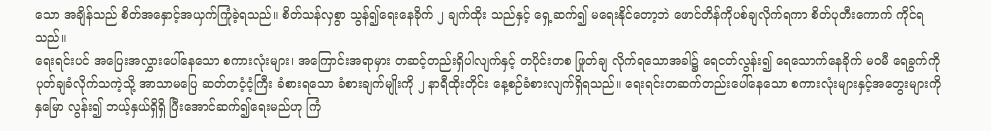သော အချိန်သည် စိတ်အနှောင့်အယှက်ကြုံခဲ့ရသည်။ စိတ်သန်လှစွာ သွန်၍ရေးနေခိုက် ၂ ချက်ထိုး သည်နှင့် ရှေ့ဆက်၍ မရေးနိုင်တော့ဘဲ ဖောင်တိန်ကိုပစ်ချလိုက်ရကာ စိတ်ပုတီးကောက် ကိုင်ရသည်။
ရေးရင်းပင် အပြေးအလွှားပေါ်နေသော စကားလုံးများ၊ အကြောင်းအရာမှား တဆင့်တည်းရှိပါလျက်နှင့် တပိုင်းတစ ဖြုတ်ချ လိုက်ရသောအခါ၌ ရေငတ်လွန်း၍ ရေသောက်နေခိုက် မဝမီ ရေခွက်ကိုပုတ်ချခံလိုက်သကဲ့သို့ အာသာမပြေ ဆတ်တငံ့ငံ့ကြီး ခံစားရသော ခံစားချက်မျိုးကို ၂ နာရီထိုးတိုင်း နေ့စဉ်ခံစားလျက်ရှိရသည်။ ရေးရင်းတဆက်တည်းပေါ်နေသော စကားလုံးများနှင့်အတွေးများကို နှမြော လွန်း၍ ဘယ့်နှယ်ရှိရှိ ပြီးအောင်ဆက်၍ရေးမည်ဟု ကြံ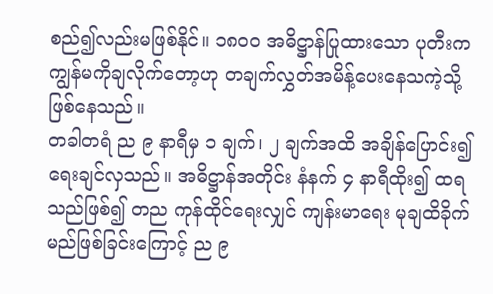စည်၍လည်းမဖြစ်နိုင်။ ၁၈၀၀ အဓိဋ္ဌာန်ပြုထားသော ပုတီးက ကျွန်မကိုချလိုက်တော့ဟု တချက်လွှတ်အမိန့်ပေးနေသကဲ့သို့ ဖြစ်နေသည်။
တခါတရံ ည ၉ နာရီမှ ၁ ချက်၊ ၂ ချက်အထိ အချိန်ပြောင်း၍ ရေးချင်လှသည်။ အဓိဋ္ဌာန်အတိုင်း နံနက် ၄ နာရီထိုး၍ ထရသည်ဖြစ်၍ တည ကုန်ထိုင်ရေးလျှင် ကျန်းမာရေး မုချထိခိုက်မည်ဖြစ်ခြင်းကြောင့် ည ၉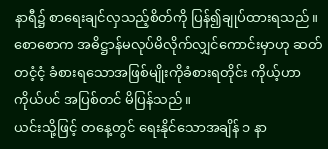နာရီ၌ စာရေးချင်လှသည့်စိတ်ကို ပြန်၍ချုပ်ထားရသည်။
စောစောက အဓိဋ္ဌာန်မလုပ်မိလိုက်လျှင်ကောင်းမှာဟု ဆတ်တငံ့ငံ့ ခံစားရသောအဖြစ်မျိုးကိုခံစားရတိုင်း ကိုယ့်ဟာကိုယ်ပင် အပြစ်တင် မိပြန်သည်။
ယင်းသို့ဖြင့် တနေ့တွင် ရေးနိုင်သောအချိန် ၁ နာ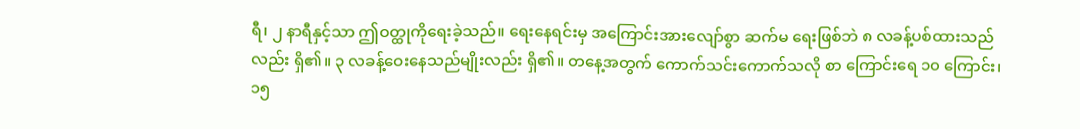ရီ၊ ၂ နာရီနှင့်သာ ဤဝတ္ထုကိုရေးခဲ့သည်။ ရေးနေရင်းမှ အကြောင်းအားလျော်စွာ ဆက်မ ရေးဖြစ်ဘဲ ၈ လခန့်ပစ်ထားသည်လည်း ရှိ၏။ ၃ လခန့်ဝေးနေသည်မျိုးလည်း ရှိ၏။ တနေ့အတွက် ကောက်သင်းကောက်သလို စာ ကြောင်းရေ ၁၀ ကြောင်း၊ ၁၅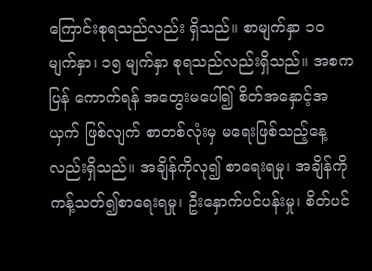ကြောင်းစုရသည်လည်း ရှိသည်။ စာမျက်နှာ ၁၀ မျက်နှာ၊ ၁၅ မျက်နှာ စုရသည်လည်းရှိသည်။ အစက ပြန် ကောက်ရန် အတွေးမပေါ်၍ စိတ်အနှောင့်အယှက် ဖြစ်လျက် စာတစ်လုံးမှ မရေးဖြစ်သည့်နေ့လည်းရှိသည်။ အချိန်ကိုလု၍ စာရေးရမှု၊ အချိန်ကို ကန့်သတ်၍စာရေးရမှု၊ ဦးနှောက်ပင်ပန်းမှု၊ စိတ်ပင်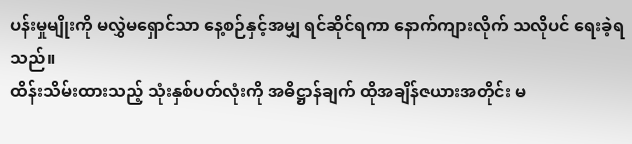ပန်းမှုမျိုးကို မလွှဲမရှောင်သာ နေ့စဉ်နှင့်အမျှ ရင်ဆိုင်ရကာ နောက်ကျားလိုက် သလိုပင် ရေးခဲ့ရသည်။
ထိန်းသိမ်းထားသည့် သုံးနှစ်ပတ်လုံးကို အဓိဋ္ဌာန်ချက် ထိုအချိန်ဇယားအတိုင်း မ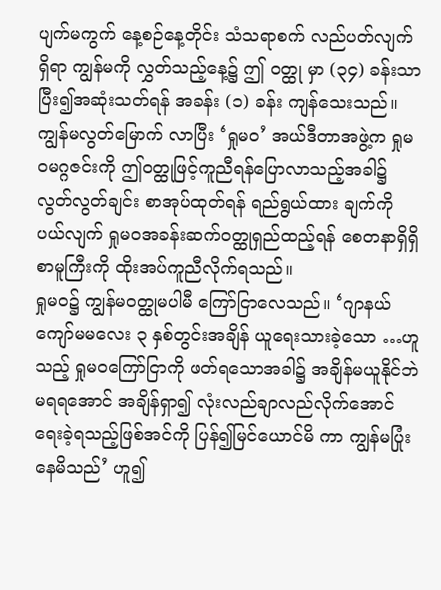ပျက်မကွက် နေ့စဉ်နေ့တိုင်း သံသရာစက် လည်ပတ်လျက် ရှိရာ ကျွန်မကို လွှတ်သည့်နေ့၌ ဤ ဝတ္ထု မှာ (၃၄) ခန်းသာပြီး၍အဆုံးသတ်ရန် အခန်း (၁) ခန်း ကျန်သေးသည်။ ကျွန်မလွတ်မြောက် လာပြီး ‘ရှုမဝ’ အယ်ဒီတာအဖွဲ့က ရှုမဝမဂ္ဂဇင်းကို ဤဝတ္ထုဖြင့်ကူညီရန်ပြောလာသည့်အခါ၌ လွတ်လွတ်ချင်း စာအုပ်ထုတ်ရန် ရည်ရွယ်ထား ချက်ကို ပယ်လျက် ရှုမဝအခန်းဆက်ဝတ္ထုရှည်ထည့်ရန် စေတနာရှိရှိ စာမူကြီးကို ထိုးအပ်ကူညီလိုက်ရသည်။
ရှုမဝ၌ ကျွန်မဝတ္ထုမပါမီ ကြော်ငြာလေသည်။ ‘ဂျာနယ်ကျော်မမလေး ၃ နှစ်တွင်းအချိန် ယူရေးသားခဲ့သော …ဟူသည့် ရှုမဝကြော်ငြာကို ဖတ်ရသောအခါ၌ အချိန်မယူနိုင်ဘဲ မရရအောင် အချိန်ရှာ၍ လုံးလည်ချာလည်လိုက်အောင် ရေးခဲ့ရသည့်ဖြစ်အင်ကို ပြန်၍မြင်ယောင်မိ ကာ ကျွန်မပြုံးနေမိသည်’ ဟူ၍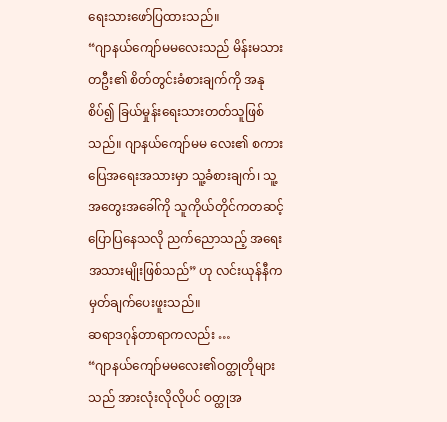ရေးသားဖော်ပြထားသည်။
“ဂျာနယ်ကျော်မမလေးသည် မိန်းမသားတဦး၏ စိတ်တွင်းခံစားချက်ကို အနုစိပ်၍ ခြယ်မှုန်းရေးသားတတ်သူဖြစ်သည်။ ဂျာနယ်ကျော်မမ လေး၏ စကားပြေအရေးအသားမှာ သူ့ခံစားချက်၊ သူ့အတွေးအခေါ်ကို သူကိုယ်တိုင်ကတဆင့်ပြောပြနေသလို ညက်ညောသည့် အရေး အသားမျိုးဖြစ်သည်” ဟု လင်းယုန်နီက မှတ်ချက်ပေးဖူးသည်။
ဆရာဒဂုန်တာရာကလည်း …
“ဂျာနယ်ကျော်မမလေး၏ဝတ္ထုတိုများသည် အားလုံးလိုလိုပင် ဝတ္ထုအ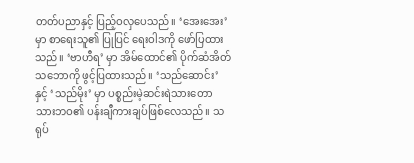တတ်ပညာနှင့် ပြည့်ဝလှပေသည်။ ‘အေးအေး’ မှာ စာရေးသူ၏ ပြုပြင် ရေးဝါဒကို ဖော်ပြထားသည်။ ‘ဗာဟီရ’ မှာ အိမ်ထောင်၏ ပိုက်ဆံအိတ်သဘောကို ဖွင့်ပြထားသည်။ ‘သည်ဆောင်း’ နှင့် ‘သည်မိုး’ မှာ ပစ္စည်းမဲ့ဆင်းရဲသားတောသားဘဝ၏ ပန်းချီကားချပ်ဖြစ်လေသည်။ သရုပ်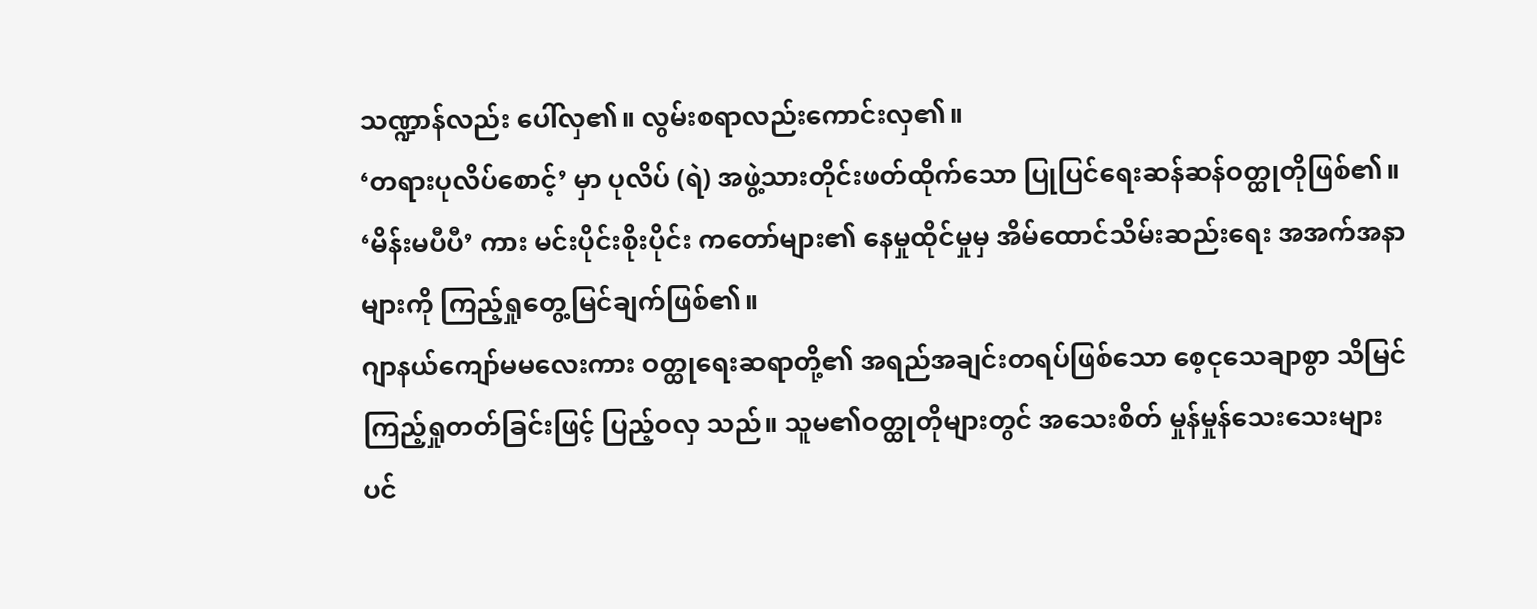သဏ္ဍာန်လည်း ပေါ်လှ၏။ လွမ်းစရာလည်းကောင်းလှ၏။
‘တရားပုလိပ်စောင့်’ မှာ ပုလိပ် (ရဲ) အဖွဲ့သားတိုင်းဖတ်ထိုက်သော ပြုပြင်ရေးဆန်ဆန်ဝတ္ထုတိုဖြစ်၏။ ‘မိန်းမပီပီ’ ကား မင်းပိုင်းစိုးပိုင်း ကတော်များ၏ နေမှုထိုင်မှုမှ အိမ်ထောင်သိမ်းဆည်းရေး အအက်အနာများကို ကြည့်ရှုတွေ့မြင်ချက်ဖြစ်၏။
ဂျာနယ်ကျော်မမလေးကား ဝတ္ထုရေးဆရာတို့၏ အရည်အချင်းတရပ်ဖြစ်သော စေ့ငုသေချာစွာ သိမြင်ကြည့်ရှုတတ်ခြင်းဖြင့် ပြည့်ဝလှ သည်။ သူမ၏ဝတ္ထုတိုများတွင် အသေးစိတ် မှုန်မှုန်သေးသေးများပင်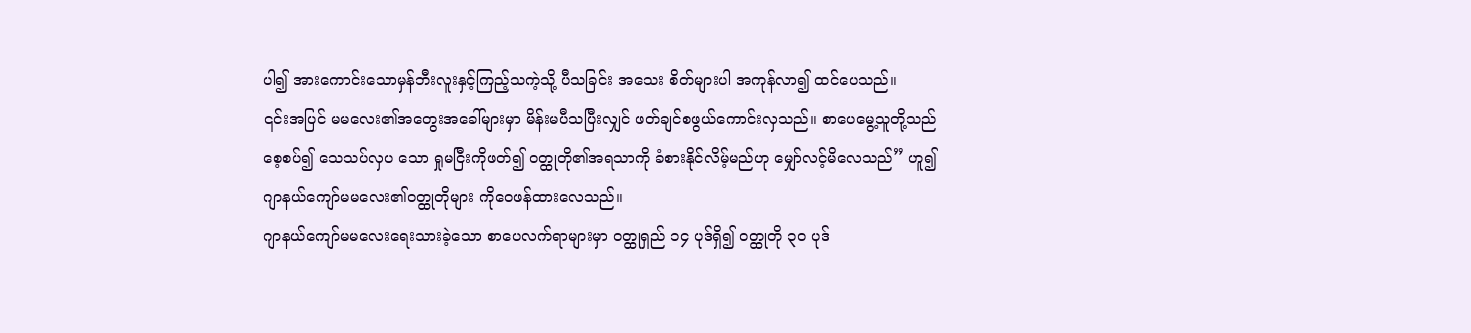ပါ၍ အားကောင်းသောမှန်ဘီးလူးနှင့်ကြည့်သကဲ့သို့ ပီသခြင်း အသေး စိတ်များပါ အကုန်လာ၍ ထင်ပေသည်။
၎င်းအပြင် မမလေး၏အတွေးအခေါ်များမှာ မိန်းမပီသပြီးလျှင် ဖတ်ချင်စဖွယ်ကောင်းလှသည်။ စာပေမွေ့သူတို့သည် စေ့စပ်၍ သေသပ်လှပ သော ရှုမငြီးကိုဖတ်၍ ဝတ္ထုတို၏အရသာကို ခံစားနိုင်လိမ့်မည်ဟု မျှော်လင့်မိလေသည်” ဟူ၍ ဂျာနယ်ကျော်မမလေး၏ဝတ္ထုတိုများ ကိုဝေဖန်ထားလေသည်။
ဂျာနယ်ကျော်မမလေးရေးသားခဲ့သော စာပေလက်ရာများမှာ ဝတ္ထုရှည် ၁၄ ပုဒ်ရှိ၍ ဝတ္ထုတို ၃၀ ပုဒ်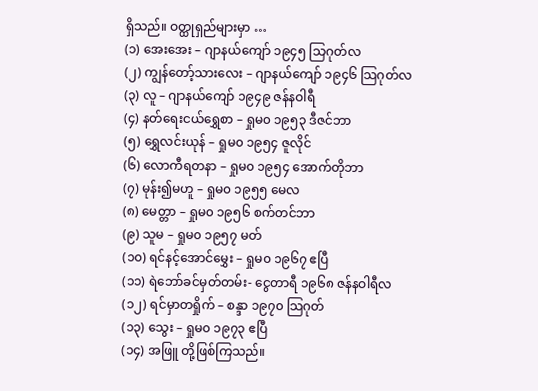ရှိသည်။ ဝတ္ထုရှည်များမှာ …
(၁) အေးအေး – ဂျာနယ်ကျော် ၁၉၄၅ သြဂုတ်လ
(၂) ကျွန်တော့်သားလေး – ဂျာနယ်ကျော် ၁၉၄၆ သြဂုတ်လ
(၃) လူ – ဂျာနယ်ကျော် ၁၉၄၉ ဇန်နဝါရီ
(၄) နတ်ရေးငယ်ရွှေစာ – ရှုမ၀ ၁၉၅၃ ဒီဇင်ဘာ
(၅) ရွှေလင်းယုန် – ရှုမ၀ ၁၉၅၄ ဇူလိုင်
(၆) လောကီရတနာ – ရှုမ၀ ၁၉၅၄ အောက်တိုဘာ
(၇) မုန်း၍မဟူ – ရှုမ၀ ၁၉၅၅ မေလ
(၈) မေတ္တာ – ရှုမ၀ ၁၉၅၆ စက်တင်ဘာ
(၉) သူမ – ရှုမ၀ ၁၉၅၇ မတ်
(၁၀) ရင်နင့်အောင်မွှေး – ရှုမ၀ ၁၉၆၇ ဧပြီ
(၁၁) ရဲဘော်ခင်မှတ်တမ်း- ငွေတာရီ ၁၉၆၈ ဇန်နဝါရီလ
(၁၂) ရင်မှာတရှိုက် – စန္ဒာ ၁၉၇၀ သြဂုတ်
(၁၃) သွေး – ရှုမ၀ ၁၉၇၃ ဧပြီ
(၁၄) အဖြူ တို့ဖြစ်ကြသည်။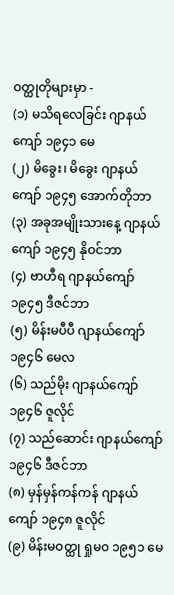ဝတ္ထုတိုများမှာ -
(၁) မသိရလေခြင်း ဂျာနယ်ကျော် ၁၉၄၁ မေ
(၂) မိခွေး၊ မိခွေး ဂျာနယ်ကျော် ၁၉၄၅ အောက်တိုဘာ
(၃) အခုအမျိုးသားနေ့ ဂျာနယ်ကျော် ၁၉၄၅ နိုဝင်ဘာ
(၄) ဗာဟီရ ဂျာနယ်ကျော် ၁၉၄၅ ဒီဇင်ဘာ
(၅) မိန်းမပီပီ ဂျာနယ်ကျော် ၁၉၄၆ မေလ
(၆) သည်မိုး ဂျာနယ်ကျော် ၁၉၄၆ ဇူလိုင်
(၇) သည်ဆောင်း ဂျာနယ်ကျော် ၁၉၄၆ ဒီဇင်ဘာ
(၈) မှန်မှန်ကန်ကန် ဂျာနယ်ကျော် ၁၉၄၈ ဇူလိုင်
(၉) မိန်းမဝတ္ထု ရှုမ၀ ၁၉၅၁ မေ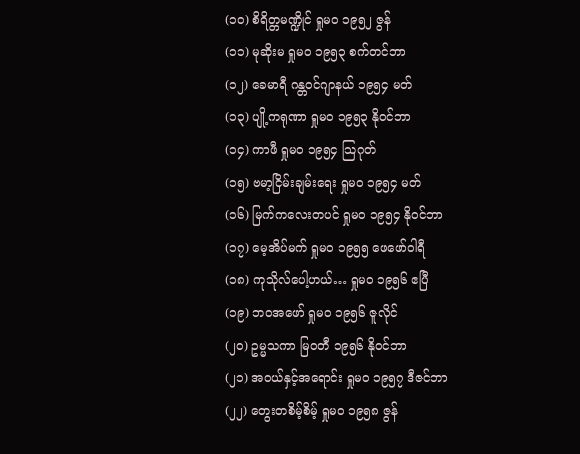(၁၀) စိရိတ္တမဏ္ဍိုင် ရှုမ၀ ၁၉၅၂ ဇွန်
(၁၁) မုဆိုးမ ရှုမ၀ ၁၉၅၃ စက်တင်ဘာ
(၁၂) ခေမာရီ ဂန္တဝင်ဂျာနယ် ၁၉၅၄ မတ်
(၁၃) ပျို့ကရုဏာ ရှုမ၀ ၁၉၅၃ နိုဝင်ဘာ
(၁၄) ကာဖီ ရှုမ၀ ၁၉၅၄ သြဂုတ်
(၁၅) ဗမာ့ငြိမ်းချမ်းရေး ရှုမ၀ ၁၉၅၄ မတ်
(၁၆) မြက်ကလေးတပင် ရှုမ၀ ၁၉၅၄ နိုဝင်ဘာ
(၁၇) မေ့အိပ်မက် ရှုမ၀ ၁၉၅၅ ဖေဖော်ဝါရီ
(၁၈) ကုသိုလ်ပေါ့ဟယ်… ရှုမ၀ ၁၉၅၆ ဧပြီ
(၁၉) ဘဝအဖော် ရှုမ၀ ၁၉၅၆ ဇူလိုင်
(၂၀) ဥမ္မသကာ မြဝတီ ၁၉၅၆ နိုဝင်ဘာ
(၂၁) အဝယ်နှင့်အရောင်း ရှုမ၀ ၁၉၅၇ ဒီဇင်ဘာ
(၂၂) တွေးတစိမ့်စိမ့် ရှုမ၀ ၁၉၅၈ ဇွန်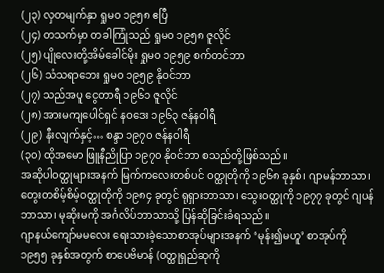(၂၃) လှတမျက်နှာ ရှုမ၀ ၁၉၅၈ ဧပြီ
(၂၄) တသက်မှာ တခါကြုံသည် ရှုမ၀ ၁၉၅၈ ဇူလိုင်
(၂၅) ပျိုလေးတို့အိမ်ခေါင်မိုး ရှုမ၀ ၁၉၅၉ စက်တင်ဘာ
(၂၆) သံသရာဘေး ရှုမ၀ ၁၉၅၉ နိုဝင်ဘာ
(၂၇) သည်အပူ ငွေတာရီ ၁၉၆၁ ဇူလိုင်
(၂၈) အားမကျပေါင်ရှင် နဝဒေး ၁၉၆၃ ဇန်နဝါရီ
(၂၉) နီးလျက်နှင့်… စန္ဒာ ၁၉၇၀ ဇန်နဝါရီ
(၃၀) ထိုအမော ဖြူနီညိုပြာ ၁၉၇၀ နိုဝင်ဘာ စသည်တို့ဖြစ်သည်။
အဆိုပါဝတ္ထုများအနက် မြက်ကလေးတစ်ပင် ဝတ္ထုတိုကို ၁၉၆၈ ခုနှစ်၊ ဂျာမန်ဘာသာ၊ တွေးတစိမ့်စိမ့်ဝတ္ထုတိုကို ၁၉၈၄ ခုတွင် ရုရှားဘာသာ၊ သွေးဝတ္ထုကို ၁၉၇၇ ခုတွင် ဂျပန်ဘာသာ၊ မုဆိုးမကို အင်္ဂလိပ်ဘာသာသို့ ပြန်ဆိုခြင်းခံရသည်။
ဂျာနယ်ကျော်မမလေး ရေးသားခဲ့သောစာအုပ်များအနက် ‘မုန်း၍မဟူ’ စာအုပ်ကို ၁၉၅၅ ခုနှစ်အတွက် စာပေဗိမာန် (ဝတ္ထုရှည်ဆုကို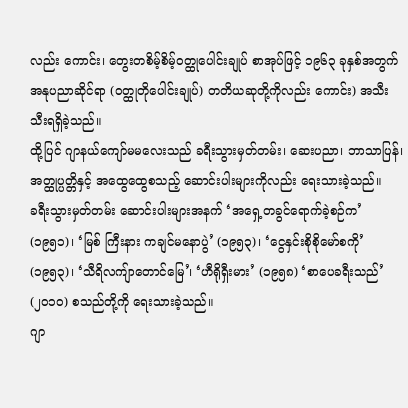လည်း ကောင်း၊ တွေးတစိမ့်စိမ့်ဝတ္ထုပေါင်းချုပ် စာအုပ်ဖြင့် ၁၉၆၃ ခုနှစ်အတွက် အနုပညာဆိုင်ရာ (ဝတ္ထုတိုပေါင်းချုပ်) တတိယဆုတို့ကိုလည်း ကောင်း) အသီးသီးရရှိခဲ့သည်။
ထို့ပြင် ဂျာနယ်ကျော်မမလေးသည် ခရီးသွားမှတ်တမ်း၊ ဆေးပညာ၊ ဘာသာပြန်၊ အတ္ထုပ္ပတ္တိနှင့် အထွေထွေစသည့် ဆောင်းပါးများကိုလည်း ရေးသားခဲ့သည်။
ခရီးသွားမှတ်တမ်း ဆောင်းပါးများအနက် ‘အရှေ့တခွင်ရောက်ခဲ့စဉ်က’ (၁၉၅၁)၊ ‘မြစ် ကြီးနား ကချင်မနောပွဲ’ (၁၉၅၃)၊ ‘ငွေနှင်းစိုစိုမော်စကို’ (၁၉၅၃)၊ ‘သီရိလကျ်ာတောင်မြေ’၊ ‘ဟီရိုရှီးမား’ (၁၉၅၈) ‘စာပေခရီးသည်’ (၂၀၁၀) စသည်တို့ကို ရေးသားခဲ့သည်။
ဂျာ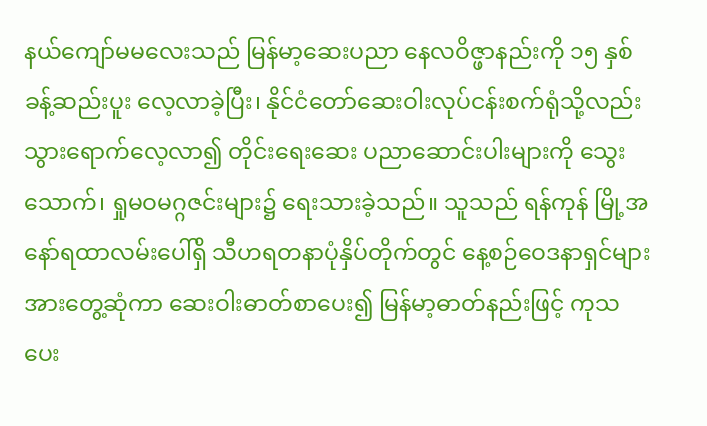နယ်ကျော်မမလေးသည် မြန်မာ့ဆေးပညာ နေလဝိဇ္ဖာနည်းကို ၁၅ နှစ်ခန့်ဆည်းပူး လေ့လာခဲ့ပြီး၊ နိုင်ငံတော်ဆေးဝါးလုပ်ငန်းစက်ရုံသို့လည်း သွားရောက်လေ့လာ၍ တိုင်းရေးဆေး ပညာဆောင်းပါးများကို သွေးသောက်၊ ရှုမဝမဂ္ဂဇင်းများ၌ ရေးသားခဲ့သည်။ သူသည် ရန်ကုန် မြို့အနော်ရထာလမ်းပေါ်ရှိ သီဟရတနာပုံနှိပ်တိုက်တွင် နေ့စဉ်ဝေဒနာရှင်များအားတွေ့ဆုံကာ ဆေးဝါးဓာတ်စာပေး၍ မြန်မာ့ဓာတ်နည်းဖြင့် ကုသပေး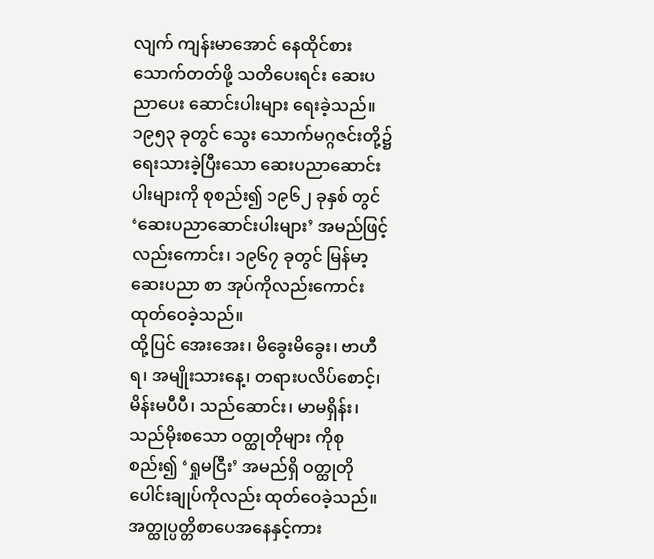လျက် ကျန်းမာအောင် နေထိုင်စား သောက်တတ်ဖို့ သတိပေးရင်း ဆေးပညာပေး ဆောင်းပါးများ ရေးခဲ့သည်။ ၁၉၅၃ ခုတွင် သွေး သောက်မဂ္ဂဇင်းတို့၌ ရေးသားခဲ့ပြီးသော ဆေးပညာဆောင်းပါးများကို စုစည်း၍ ၁၉၆၂ ခုနှစ် တွင် ‘ဆေးပညာဆောင်းပါးများ’ အမည်ဖြင့် လည်းကောင်း၊ ၁၉၆၇ ခုတွင် မြန်မာ့ဆေးပညာ စာ အုပ်ကိုလည်းကောင်း ထုတ်ဝေခဲ့သည်။
ထို့ပြင် အေးအေး၊ မိခွေးမိခွေး၊ ဗာဟီရ၊ အမျိုးသားနေ့၊ တရားပလိပ်စောင့်၊ မိန်းမပီပီ၊ သည်ဆောင်း၊ မာမရှိန်း၊ သည်မိုးစသော ဝတ္ထုတိုများ ကိုစုစည်း၍ ‘ရှုမငြီး’ အမည်ရှိ ဝတ္ထုတို ပေါင်းချုပ်ကိုလည်း ထုတ်ဝေခဲ့သည်။
အတ္ထုပ္ပတ္တိစာပေအနေနှင့်ကား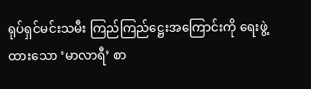ရုပ်ရှင်မင်းသမီး ကြည်ကြည်ဋ္ဌေးအကြောင်းကို ရေးဖွဲ့ထားသော ‘မာလာရီ’ စာ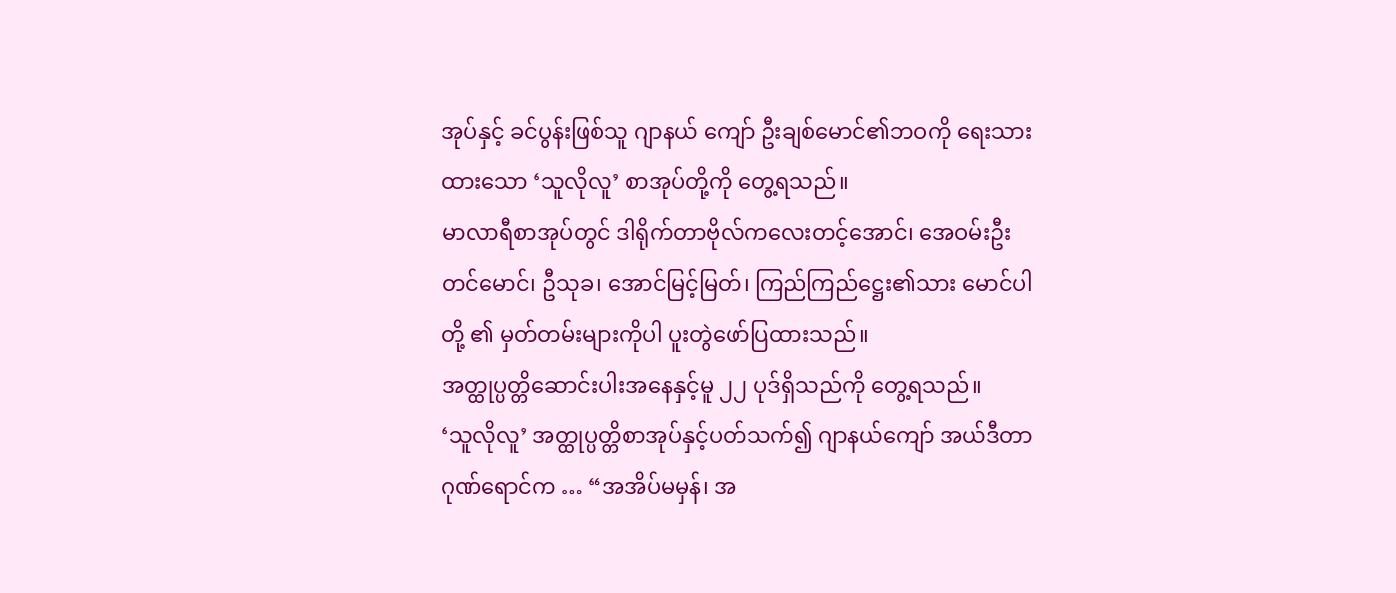အုပ်နှင့် ခင်ပွန်းဖြစ်သူ ဂျာနယ် ကျော် ဦးချစ်မောင်၏ဘဝကို ရေးသားထားသော ‘သူလိုလူ’ စာအုပ်တို့ကို တွေ့ရသည်။
မာလာရီစာအုပ်တွင် ဒါရိုက်တာဗိုလ်ကလေးတင့်အောင်၊ အေဝမ်းဦးတင်မောင်၊ ဦသုခ၊ အောင်မြင့်မြတ်၊ ကြည်ကြည်ဋ္ဌေး၏သား မောင်ပါတို့ ၏ မှတ်တမ်းများကိုပါ ပူးတွဲဖော်ပြထားသည်။
အတ္ထုပ္ပတ္တိဆောင်းပါးအနေနှင့်မူ ၂၂ ပုဒ်ရှိသည်ကို တွေ့ရသည်။
‘သူလိုလူ’ အတ္ထုပ္ပတ္တိစာအုပ်နှင့်ပတ်သက်၍ ဂျာနယ်ကျော် အယ်ဒီတာဂုဏ်ရောင်က … “အအိပ်မမှန်၊ အ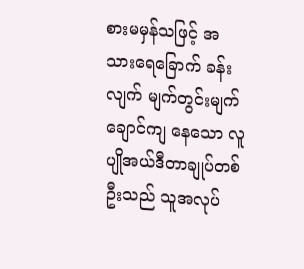စားမမှန်သဖြင့် အသားရေခြောက် ခန်းလျက် မျက်တွင်းမျက်ချောင်ကျ နေသော လူပျိုအယ်ဒီတာချုပ်တစ်ဦးသည် သူအလုပ်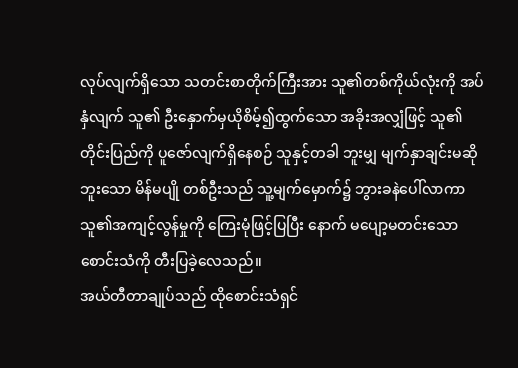လုပ်လျက်ရှိသော သတင်းစာတိုက်ကြီးအား သူ၏တစ်ကိုယ်လုံးကို အပ်နှံလျက် သူ၏ ဦးနှောက်မှယိုစိမ့်၍ထွက်သော အခိုးအလျှံဖြင့် သူ၏တိုင်းပြည်ကို ပူဇော်လျက်ရှိနေစဉ် သူနှင့်တခါ ဘူးမျှ မျက်နှာချင်းမဆိုဘူးသော မိန်မပျို တစ်ဦးသည် သူ့မျက်မှောက်၌ ဘွားခနဲပေါ်လာကာ သူ၏အကျင့်လွန်မှုကို ကြေးမုံဖြင့်ပြပြီး နောက် မပျော့မတင်းသော စောင်းသံကို တီးပြခဲ့လေသည်။
အယ်တီတာချုပ်သည် ထိုစောင်းသံရှင်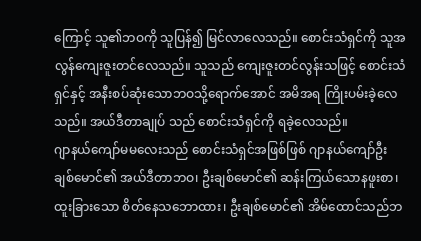ကြောင့် သူ၏ဘဝကို သူပြန်၍ မြင်လာလေသည်။ စောင်းသံရှင်ကို သူအလွန်ကျေးဇူးတင်လေသည်။ သူသည် ကျေးဇူးတင်လွန်းသဖြင့် စောင်းသံရှင်နှင့် အနီးစပ်ဆုံးသောဘဝသို့ရောက်အောင် အမိအရ ကြိုးပမ်းခဲ့လေသည်။ အယ်ဒီတာချုပ် သည် စောင်းသံရှင်ကို ရခဲ့လေသည်။
ဂျာနယ်ကျော်မမလေးသည် စောင်းသံရှင်အဖြစ်ဖြစ် ဂျာနယ်ကျော်ဦးချစ်မောင်၏ အယ်ဒီတာဘဝ၊ ဦးချစ်မောင်၏ ဆန်းကြယ်သောနဖူးစာ၊ ထူးခြားသော စိတ်နေသဘောထား၊ ဦးချစ်မောင်၏ အိမ်ထောင်သည်ဘ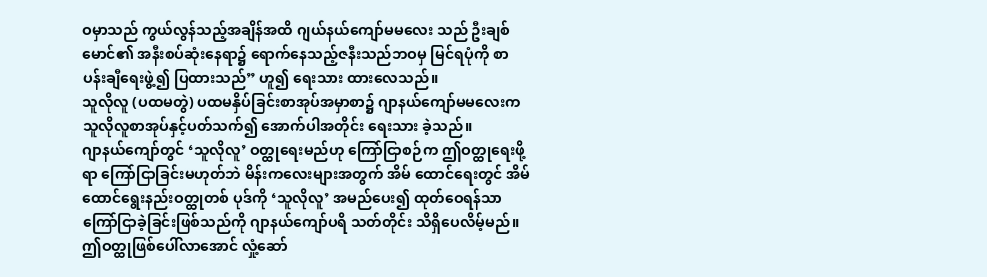ဝမှာသည် ကွယ်လွန်သည့်အချိန်အထိ ဂျယ်နယ်ကျော်မမလေး သည် ဦးချစ်မောင်၏ အနီးစပ်ဆုံးနေရာ၌ ရောက်နေသည့်ဇနီးသည်ဘဝမှ မြင်ရပုံကို စာပန်းချီရေးဖွဲ့၍ ပြထားသည်” ဟူ၍ ရေးသား ထားလေသည်။
သူလိုလူ (ပထမတွဲ) ပထမနှိပ်ခြင်းစာအုပ်အမှာစာ၌ ဂျာနယ်ကျော်မမလေးက သူလိုလူစာအုပ်နှင့်ပတ်သက်၍ အောက်ပါအတိုင်း ရေးသား ခဲ့သည်။
ဂျာနယ်ကျော်တွင် ‘သူလိုလူ’ ဝတ္ထုရေးမည်ဟု ကြော်ငြာစဉ်က ဤဝတ္ထုရေးဖို့ရာ ကြော်ငြာခြင်းမဟုတ်ဘဲ မိန်းကလေးများအတွက် အိမ် ထောင်ရေးတွင် အိမ်ထောင်ရွေးနည်းဝတ္ထုတစ် ပုဒ်ကို ‘သူလိုလူ’ အမည်ပေး၍ ထုတ်ဝေရန်သာ ကြော်ငြာခဲ့ခြင်းဖြစ်သည်ကို ဂျာနယ်ကျော်ပရိ သတ်တိုင်း သိရှိပေလိမ့်မည်။
ဤဝတ္ထုဖြစ်ပေါ်လာအောင် လှုံ့ဆော်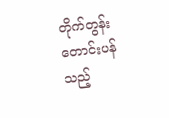တိုက်တွန်း တောင်းပန်သည့်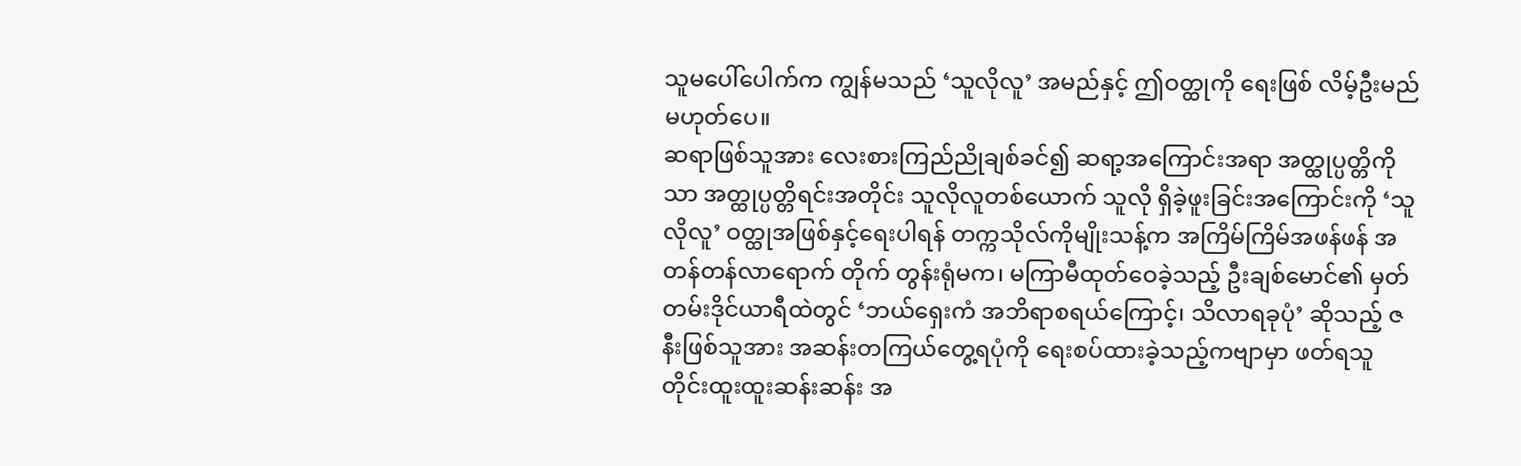သူမပေါ်ပေါက်က ကျွန်မသည် ‘သူလိုလူ’ အမည်နှင့် ဤဝတ္ထုကို ရေးဖြစ် လိမ့်ဦးမည်မဟုတ်ပေ။
ဆရာဖြစ်သူအား လေးစားကြည်ညိုချစ်ခင်၍ ဆရာ့အကြောင်းအရာ အတ္ထုပ္ပတ္တိကိုသာ အတ္ထုပ္ပတ္တိရင်းအတိုင်း သူလိုလူတစ်ယောက် သူလို ရှိခဲ့ဖူးခြင်းအကြောင်းကို ‘သူလိုလူ’ ဝတ္ထုအဖြစ်နှင့်ရေးပါရန် တက္ကသိုလ်ကိုမျိုးသန့်က အကြိမ်ကြိမ်အဖန်ဖန် အတန်တန်လာရောက် တိုက် တွန်းရုံမက၊ မကြာမီထုတ်ဝေခဲ့သည့် ဦးချစ်မောင်၏ မှတ်တမ်းဒိုင်ယာရီထဲတွင် ‘ဘယ်ရှေးကံ အဘိရာစရယ်ကြောင့်၊ သိလာရခုပုံ’ ဆိုသည့် ဇနီးဖြစ်သူအား အဆန်းတကြယ်တွေ့ရပုံကို ရေးစပ်ထားခဲ့သည့်ကဗျာမှာ ဖတ်ရသူတိုင်းထူးထူးဆန်းဆန်း အ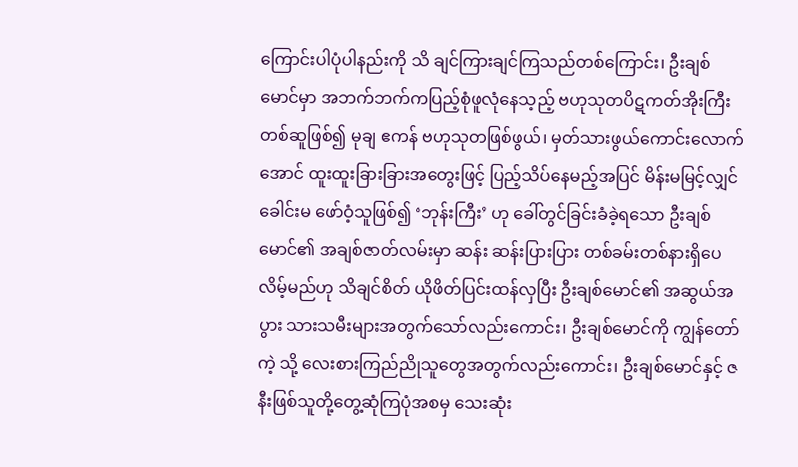ကြောင်းပါပုံပါနည်းကို သိ ချင်ကြားချင်ကြသည်တစ်ကြောင်း၊ ဦးချစ်မောင်မှာ အဘက်ဘက်ကပြည့်စုံဖူလုံနေသ့ည့် ဗဟုသုတပိဋကတ်အိုးကြီးတစ်ဆူဖြစ်၍ မုချ ဧကန် ဗဟုသုတဖြစ်ဖွယ်၊ မှတ်သားဖွယ်ကောင်းလောက်အောင် ထူးထူးခြားခြားအတွေးဖြင့် ပြည့်သိပ်နေမည့်အပြင် မိန်းမမြင့်လျှင် ခေါင်းမ ဖော်ဝံ့သူဖြစ်၍ ‘ဘုန်းကြီး’ ဟု ခေါ်တွင်ခြင်းခံခဲ့ရသော ဦးချစ်မောင်၏ အချစ်ဇာတ်လမ်းမှာ ဆန်း ဆန်းပြားပြား တစ်ခမ်းတစ်နားရှိပေလိမ့်မည်ဟု သိချင်စိတ် ယိုဖိတ်ပြင်းထန်လှပြီး ဦးချစ်မောင်၏ အဆွယ်အပွား သားသမီးများအတွက်သော်လည်းကောင်း၊ ဦးချစ်မောင်ကို ကျွန်တော်ကဲ့ သို့ လေးစားကြည်ညိုသူတွေအတွက်လည်းကောင်း၊ ဦးချစ်မောင်နှင့် ဇနီးဖြစ်သူတို့တွေ့ဆုံကြပုံအစမှ သေးဆုံး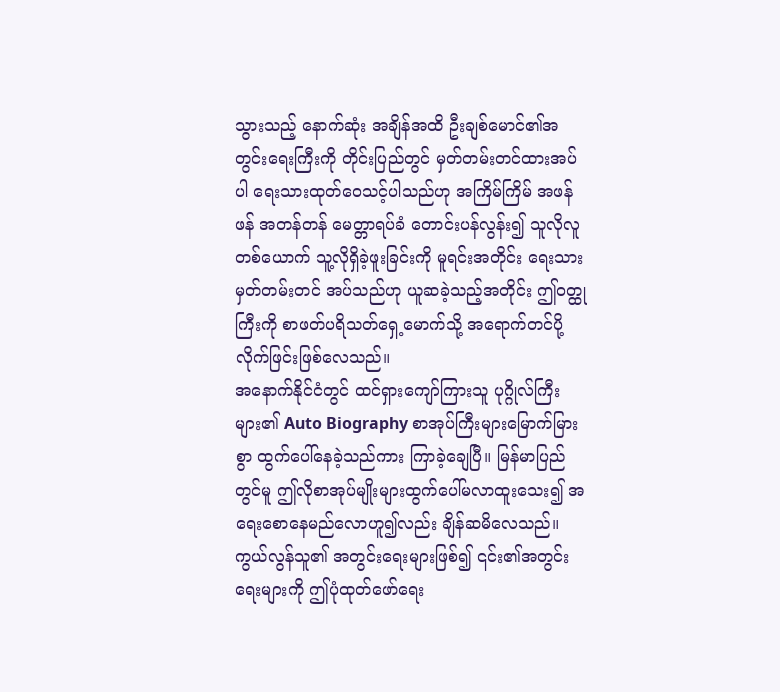သွားသည့် နောက်ဆုံး အချိန်အထိ ဦးချစ်မောင်၏အတွင်းရေးကြီးကို တိုင်းပြည်တွင် မှတ်တမ်းတင်ထားအပ်ပါ ရေးသားထုတ်ဝေသင့်ပါသည်ဟု အကြိမ်ကြိမ် အဖန်ဖန် အတန်တန် မေတ္တာရပ်ခံ တောင်းပန်လွန်း၍ သူလိုလူတစ်ယောက် သူ့လိုရှိခဲ့ဖူးခြင်းကို မူရင်းအတိုင်း ရေးသားမှတ်တမ်းတင် အပ်သည်ဟု ယူဆခဲ့သည့်အတိုင်း ဤဝတ္ထုကြီးကို စာဖတ်ပရိသတ်ရှေ့မောက်သို့ အရောက်တင်ပို့လိုက်ဖြင်းဖြစ်လေသည်။
အနောက်နိုင်ငံတွင် ထင်ရှားကျော်ကြားသူ ပုဂ္ဂိုလ်ကြီးများ၏ Auto Biography စာအုပ်ကြီးများမြောက်မြားစွာ ထွက်ပေါ်နေခဲ့သည်ကား ကြာခဲ့ချေပြီ။ မြန်မာပြည်တွင်မူ ဤလိုစာအုပ်မျိုးများထွက်ပေါ်မလာထူးသေး၍ အရေးစောနေမည်လောဟူ၍လည်း ချိန်ဆမိလေသည်။ ကွယ်လွန်သူ၏ အတွင်းရေးများဖြစ်၍ ၎င်း၏အတွင်းရေးများကို ဤပုံထုတ်ဖော်ရေး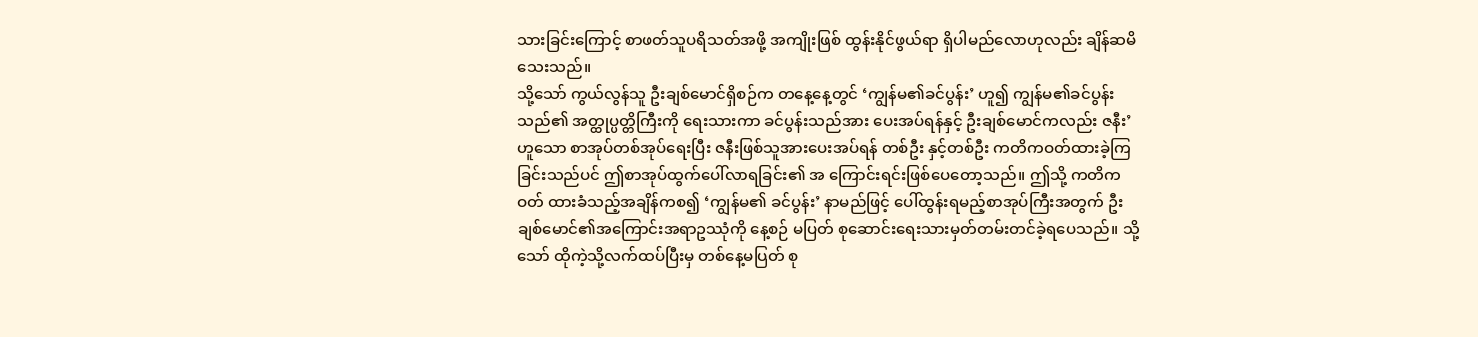သားခြင်းကြောင့် စာဖတ်သူပရိသတ်အဖို့ အကျိုးဖြစ် ထွန်းနိုင်ဖွယ်ရာ ရှိပါမည်လောဟုလည်း ချိန်ဆမိသေးသည်။
သို့သော် ကွယ်လွန်သူ ဦးချစ်မောင်ရှိစဉ်က တနေ့နေ့တွင် ‘ကျွန်မ၏ခင်ပွန်း’ ဟူ၍ ကျွန်မ၏ခင်ပွန်းသည်၏ အတ္ထုပ္ပတ္တိကြီးကို ရေးသားကာ ခင်ပွန်းသည်အား ပေးအပ်ရန်နှင့် ဦးချစ်မောင်ကလည်း ဇနီး’ ဟူသော စာအုပ်တစ်အုပ်ရေးပြီး ဇနီးဖြစ်သူအားပေးအပ်ရန် တစ်ဦး နှင့်တစ်ဦး ကတိကဝတ်ထားခဲ့ကြခြင်းသည်ပင် ဤစာအုပ်ထွက်ပေါ်လာရခြင်း၏ အ ကြောင်းရင်းဖြစ်ပေတော့သည်။ ဤသို့ ကတိကဝတ် ထားခံသည့်အချိန်ကစ၍ ‘ကျွန်မ၏ ခင်ပွန်း’ နာမည်ဖြင့် ပေါ်ထွန်းရမည့်စာအုပ်ကြီးအတွက် ဦးချစ်မောင်၏အကြောင်းအရာဥဿုံကို နေ့စဉ် မပြတ် စုဆောင်းရေးသားမှတ်တမ်းတင်ခဲ့ရပေသည်။ သို့သော် ထိုကဲ့သို့လက်ထပ်ပြီးမှ တစ်နေ့မပြတ် စု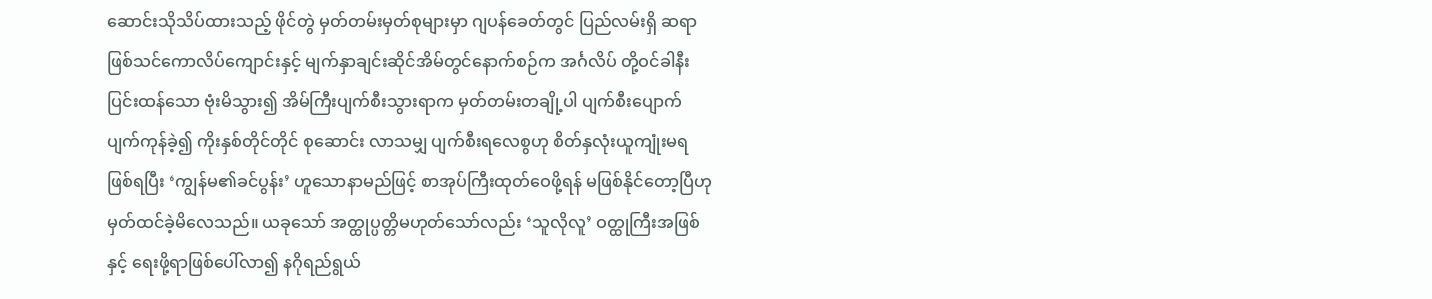ဆောင်းသိုသိပ်ထားသည့် ဖိုင်တွဲ မှတ်တမ်းမှတ်စုများမှာ ဂျပန်ခေတ်တွင် ပြည်လမ်းရှိ ဆရာဖြစ်သင်ကောလိပ်ကျောင်းနှင့် မျက်နှာချင်းဆိုင်အိမ်တွင်နောက်စဉ်က အင်္ဂလိပ် တို့ဝင်ခါနီး ပြင်းထန်သော ဗုံးမိသွား၍ အိမ်ကြီးပျက်စီးသွားရာက မှတ်တမ်းတချို့ပါ ပျက်စီးပျောက်ပျက်ကုန်ခဲ့၍ ကိုးနှစ်တိုင်တိုင် စုဆောင်း လာသမျှ ပျက်စီးရလေစွဟု စိတ်နှလုံးယူကျုံးမရဖြစ်ရပြီး ‘ကျွန်မ၏ခင်ပွန်း’ ဟူသောနာမည်ဖြင့် စာအုပ်ကြီးထုတ်ဝေဖို့ရန် မဖြစ်နိုင်တော့ပြီဟု မှတ်ထင်ခဲ့မိလေသည်။ ယခုသော် အတ္ထုပ္ပတ္တိမဟုတ်သော်လည်း ‘သူလိုလူ’ ဝတ္ထုကြီးအဖြစ်နှင့် ရေးဖို့ရာဖြစ်ပေါ်လာ၍ နဂိုရည်ရွယ်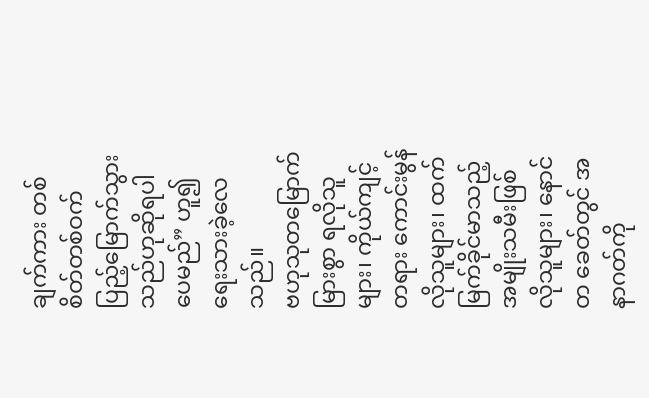ချက်ကား တစ်စိတ်တစ်ဝက် ပြည့်မြောက်သွားသည်ဟုဆိုရပါပေမည်” ဟူ၍ ရေးသားခဲ့လေသည်။
ဗဟုသုတမြောက်မြားစွာ ရလိုသူများ၊ ကိုယ်ကျင့်တရား ကောင်းမွန်လိုသူများ၊ ထက်မြက်ခိုင်မာသည့် အမျိုးသမီးဖြစ်လိုသူများ၊ နောင်တ ခေတ်တွင် အနာဂတ်ကို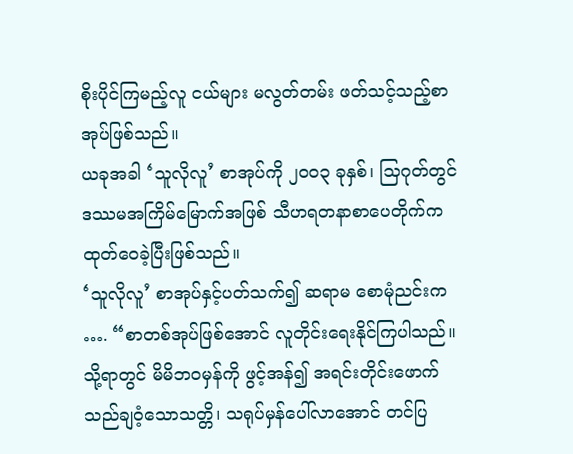စိုးပိုင်ကြမည့်လူ ငယ်များ မလွတ်တမ်း ဖတ်သင့်သည့်စာအုပ်ဖြစ်သည်။
ယခုအခါ ‘သူလိုလူ’ စာအုပ်ကို ၂၀၀၃ ခုနှစ်၊ သြဂုတ်တွင် ဒဿမအကြိမ်မြောက်အဖြစ် သီဟရတနာစာပေတိုက်က ထုတ်ဝေခဲ့ပြီးဖြစ်သည်။
‘သူလိုလူ’ စာအုပ်နှင့်ပတ်သက်၍ ဆရာမ စောမုံညင်းက …. “စာတစ်အုပ်ဖြစ်အောင် လူတိုင်းရေးနိုင်ကြပါသည်။ သို့ရာတွင် မိမိဘဝမှန်ကို ဖွင့်အန်၍ အရင်းတိုင်းဖောက်သည်ချဝံ့သောသတ္တိ၊ သရုပ်မှန်ပေါ်လာအောင် တင်ပြ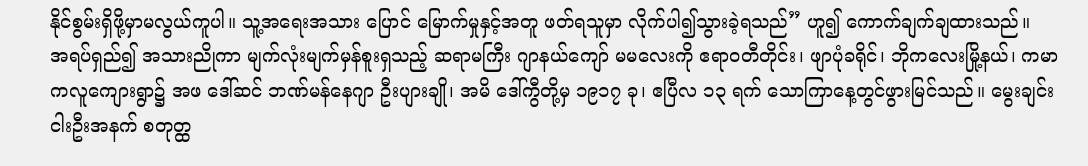နိုင်စွမ်းရှိဖို့မှာမလွယ်ကူပါ။ သူ့အရေးအသား ပြောင် မြောက်မှုနှင့်အတူ ဖတ်ရသူမှာ လိုက်ပါ၍သွားခဲ့ရသည်” ဟူ၍ ကောက်ချက်ချထားသည်။
အရပ်ရှည်၍ အသားညိုကာ မျက်လုံးမျက်မှန်စူးရှသည့် ဆရာမကြီး ဂျာနယ်ကျော် မမလေးကို ဧရာဝတီတိုင်း၊ ဖျာပုံခရိုင်၊ ဘိုကလေးမြို့နယ်၊ ကမာကလူကျေားရွာ၌ အဖ ဒေါ်ဆင် ဘဏ်မန်နေဂျာ ဦးပျားချို၊ အမိ ဒေါ်ကွီတို့မှ ၁၉၁၇ ခု၊ ဧပြီလ ၁၃ ရက် သောကြာနေ့တွင်ဖွားမြင်သည်။ မွေးချင်းငါးဦးအနက် စတုတ္ထ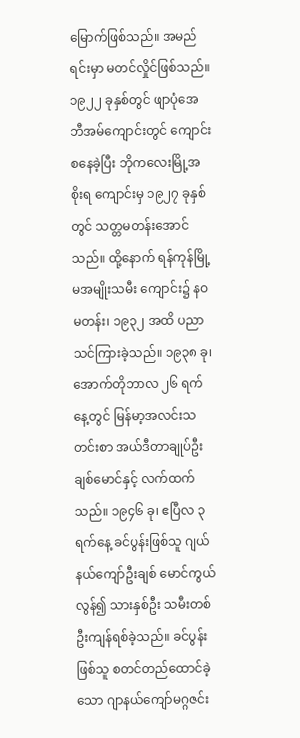မြောက်ဖြစ်သည်။ အမည်ရင်းမှာ မတင်လှိုင်ဖြစ်သည်။
၁၉၂၂ ခုနှစ်တွင် ဖျာပုံအေဘီအမ်ကျောင်းတွင် ကျောင်းစနေခဲ့ပြီး ဘိုကလေးမြို့အစိုးရ ကျောင်းမှ ၁၉၂၇ ခုနှစ်တွင် သတ္တမတန်းအောင်သည်။ ထို့နောက် ရန်ကုန်မြို့မအမျိုးသမီး ကျောင်း၌ နဝမတန်း၊ ၁၉၃၂ အထိ ပညာသင်ကြားခဲ့သည်။ ၁၉၃၈ ခု၊ အောက်တိုဘာလ ၂၆ ရက်နေ့တွင် မြန်မာ့အလင်းသတင်းစာ အယ်ဒီတာချုပ်ဦးချစ်မောင်နှင့် လက်ထက်သည်။ ၁၉၄၆ ခု၊ ဧပြီလ ၃ ရက်နေ့ ခင်ပွန်းဖြစ်သူ ဂျယ်နယ်ကျော်ဦးချစ် မောင်ကွယ်လွန်၍ သားနှစ်ဦး သမီးတစ်ဦးကျန်ရစ်ခဲ့သည်။ ခင်ပွန်းဖြစ်သူ စတင်တည်ထောင်ခဲ့သော ဂျာနယ်ကျော်မဂ္ဂဇင်း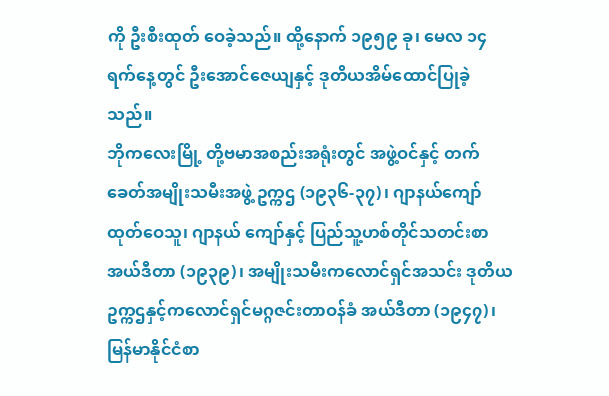ကို ဦးစီးထုတ် ဝေခဲ့သည်။ ထို့နောက် ၁၉၅၉ ခု၊ မေလ ၁၄ ရက်နေ့တွင် ဦးအောင်ဇေယျနှင့် ဒုတိယအိမ်ထောင်ပြုခဲ့သည်။
ဘိုကလေးမြို့ တို့ဗမာအစည်းအရုံးတွင် အဖွဲ့ဝင်နှင့် တက်ခေတ်အမျိုးသမီးအဖွဲ့ ဥက္ကဌ (၁၉၃၆-၃၇)၊ ဂျာနယ်ကျော်ထုတ်ဝေသူ၊ ဂျာနယ် ကျော်နှင့် ပြည်သူ့ဟစ်တိုင်သတင်းစာအယ်ဒီတာ (၁၉၃၉)၊ အမျိုးသမီးကလောင်ရှင်အသင်း ဒုတိယဥက္ကဌနှင့်ကလောင်ရှင်မဂ္ဂဇင်းတာဝန်ခံ အယ်ဒီတာ (၁၉၄၇)၊ မြန်မာနိုင်ငံစာ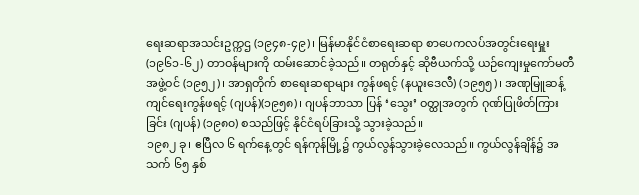ရေးဆရာအသင်းဥက္ကဌ (၁၉၄၈-၄၉)၊ မြန်မာနိုင်ငံစာရေးဆရာ စာပေကလပ်အတွင်းရေးမှူး (၁၉၆၁-၆၂) တာဝန်များကို ထမ်းဆောင်ခဲ့သည်။ တရုတ်နှင့် ဆိုဗီယက်သို့ ယဉ်ကျေးမှုကော်မတီအဖွဲ့ဝင် (၁၉၅၂)၊ အာရှတိုက် စာရေးဆရာများ ကွန်ဖရင့် (နယူးဒေလီ) (၁၉၅၅)၊ အဏုမြူဆန့်ကျင်ရေးကွန်ဖရင့် (ဂျပန်)(၁၉၅၈)၊ ဂျပန်ဘာသာ ပြန် ‘သွေး’ ဝတ္ထုအတွက် ဂုဏ်ပြုဖိတ်ကြား ခြင်း (ဂျပန်) (၁၉၈၀) စသည်ဖြင့် နိုင်ငံရပ်ခြားသို့ သွားခဲ့သည်။
၁၉၈၂ ခု၊ ဧပြီလ ၆ ရက်နေ့တွင် ရန်ကုန်မြို့၌ ကွယ်လွန်သွားခဲ့လေသည်။ ကွယ်လွန်ချိန်၌ အသက် ၆၅ နှစ်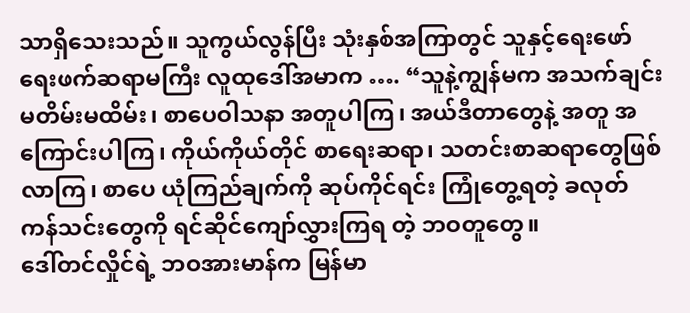သာရှိသေးသည်။ သူကွယ်လွန်ပြီး သုံးနှစ်အကြာတွင် သူနှင့်ရေးဖော် ရေးဖက်ဆရာမကြီး လူထုဒေါ်အမာက …. “သူနဲ့ကျွန်မက အသက်ချင်းမတိမ်းမထိမ်း၊ စာပေဝါသနာ အတူပါကြ၊ အယ်ဒီတာတွေနဲ့ အတူ အကြောင်းပါကြ၊ ကိုယ်ကိုယ်တိုင် စာရေးဆရာ၊ သတင်းစာဆရာတွေဖြစ်လာကြ၊ စာပေ ယုံကြည်ချက်ကို ဆုပ်ကိုင်ရင်း ကြုံတွေ့ရတဲ့ ခလုတ်ကန်သင်းတွေကို ရင်ဆိုင်ကျော်လွှားကြရ တဲ့ ဘဝတူတွေ။
ဒေါ်တင်လှိုင်ရဲ့ ဘဝအားမာန်က မြန်မာ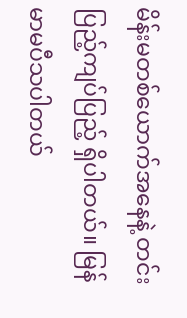မိန်းမတစ်ယောက်အနေနဲ့ တင်းပြည့်ကျပ်ပြည့် ရှိပါတယ်။ မြန်မာမပီသပါတယ်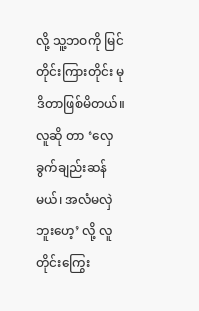လို့ သူ့ဘဝကို မြင် တိုင်းကြားတိုင်း မုဒိတာဖြစ်မိတယ်။ လူဆို တာ ‘လှေခွက်ချည်းဆန်မယ်၊ အလံမလှဲဘူးဟေ့’ လို့ လူတိုင်းကြွေး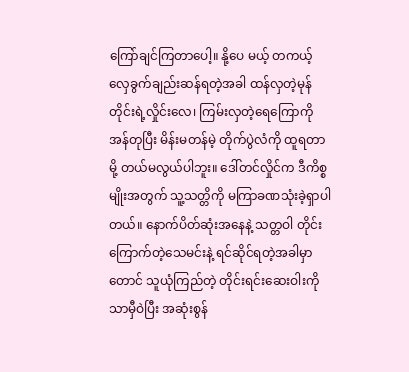ကြော်ချင်ကြတာပေါ့။ နို့ပေ မယ့် တကယ့်လှေခွက်ချည်းဆန်ရတဲ့အခါ ထန်လှတဲ့မုန်တိုင်းရဲ့လှိုင်းလေ၊ ကြမ်းလှတဲ့ရေကြောကို အန်တုပြီး မိန်းမတန်မဲ့ တိုက်ပွဲလံကို ထူရတာမို့ တယ်မလွယ်ပါဘူး။ ဒေါ်တင်လှိုင်က ဒီကိစ္စမျိုးအတွက် သူ့သတ္တိကို မကြာခဏသုံးခဲ့ရှာပါတယ်။ နောက်ပိတ်ဆုံးအနေနဲ့ သတ္တဝါ တိုင်းကြောက်တဲ့သေမင်းနဲ့ ရင်ဆိုင်ရတဲ့အခါမှာတောင် သူယုံကြည်တဲ့ တိုင်းရင်းဆေးဝါးကိုသာမှီဝဲပြီး အဆုံးစွန်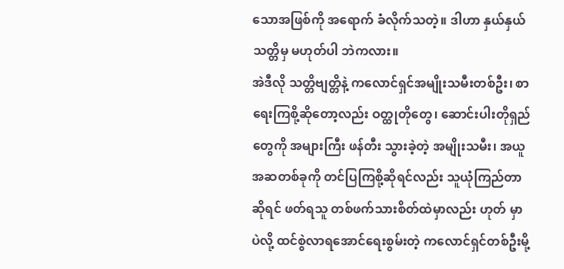သောအဖြစ်ကို အရောက် ခံလိုက်သတဲ့။ ဒါဟာ နှယ်နှယ်သတ္တိမှ မဟုတ်ပါ ဘဲကလား။
အဲဒီလို သတ္တိဗျတ္တိနဲ့ ကလောင်ရှင်အမျိုးသမီးတစ်ဦး၊ စာရေးကြစို့ဆိုတော့လည်း ဝတ္ထုတိုတွေ၊ ဆောင်းပါးတိုရှည်တွေကို အများကြီး ဖန်တီး သွားခဲ့တဲ့ အမျိုးသမီး၊ အယူအဆတစ်ခုကို တင်ပြကြစို့ဆိုရင်လည်း သူယုံကြည်တာဆိုရင် ဖတ်ရသူ တစ်ဖက်သားစိတ်ထဲမှာလည်း ဟုတ် မှာပဲလို့ ထင်စွဲလာရအောင်ရေးစွမ်းတဲ့ ကလောင်ရှင်တစ်ဦးမို့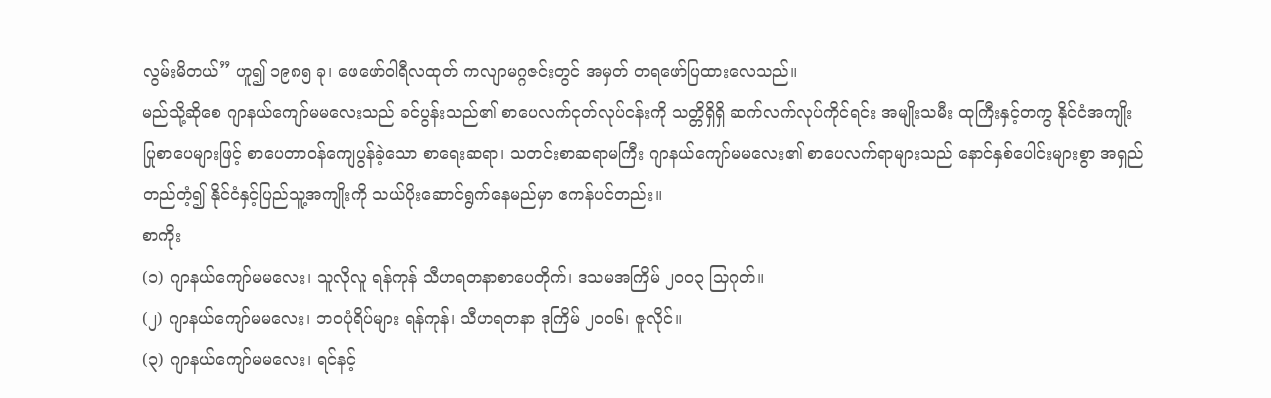လွမ်းမိတယ်” ဟူ၍ ၁၉၈၅ ခု၊ ဖေဖော်ဝါရီလထုတ် ကလျာမဂ္ဂဇင်းတွင် အမှတ် တရဖော်ပြထားလေသည်။
မည်သို့ဆိုစေ ဂျာနယ်ကျော်မမလေးသည် ခင်ပွန်းသည်၏ စာပေလက်ငုတ်လုပ်ငန်းကို သတ္တိရှိရှိ ဆက်လက်လုပ်ကိုင်ရင်း အမျိုးသမီး ထုကြီးနှင့်တကွ နိုင်ငံအကျိုးပြုစာပေများဖြင့် စာပေတာဝန်ကျေပွန်ခဲ့သော စာရေးဆရာ၊ သတင်းစာဆရာမကြီး ဂျာနယ်ကျော်မမလေး၏ စာပေလက်ရာများသည် နောင်နှစ်ပေါင်းများစွာ အရှည်တည်တံ့၍ နိုင်ငံနှင့်ပြည်သူ့အကျိုးကို သယ်ပိုးဆောင်ရွက်နေမည်မှာ ဧကန်ပင်တည်း။
စာကိုး
(၁) ဂျာနယ်ကျော်မမလေး၊ သူလိုလူ ရန်ကုန် သီဟရတနာစာပေတိုက်၊ ဒသမအကြိမ် ၂၀၀၃ သြဂုတ်။
(၂) ဂျာနယ်ကျော်မမလေး၊ ဘဝပုံရိပ်များ ရန်ကုန်၊ သီဟရတနာ ဒုကြိမ် ၂၀၀၆၊ ဇူလိုင်။
(၃) ဂျာနယ်ကျော်မမလေး၊ ရင်နင့်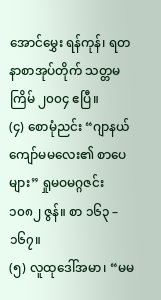အောင်မွှေး ရန်ကုန်၊ ရတနာစာအုပ်တိုက် သတ္တမကြိမ် ၂၀၀၄ ဧပြီ။
(၄) စောမုံညင်း “ဂျာနယ်ကျော်မမလေး၏ စာပေများ” ရှုမဝမဂ္ဂဇင်း ၁၀၈၂ ဇွန်။ စာ ၁၆၃ – ၁၆၇။
(၅) လူထုဒေါ်အမာ၊ “မမ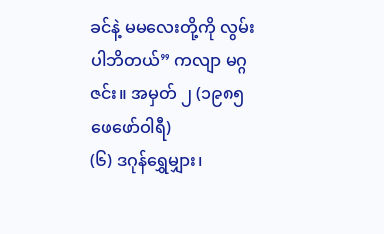ခင်နဲ့ မမလေးတို့ကို လွမ်းပါဘိတယ်” ကလျာ မဂ္ဂဇင်း။ အမှတ် ၂ (၁၉၈၅ ဖေဖော်ဝါရီ)
(၆) ဒဂုန်ရွှေမျှား၊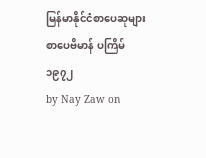မြန်မာနိုင်ငံစာပေဆုများ စာပေဗိမာန် ပကြိမ် ၁၉၇၂
by Nay Zaw on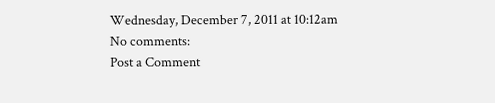Wednesday, December 7, 2011 at 10:12am
No comments:
Post a Comment